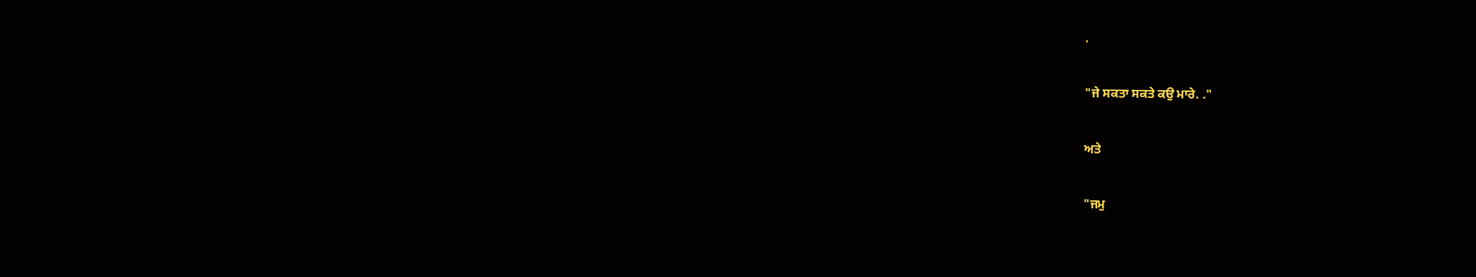.

"ਜੇ ਸਕਤਾ ਸਕਤੇ ਕਉ ਮਾਰੇ. ."

ਅਤੇ

"ਜਮੁ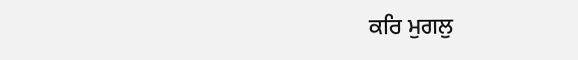ਕਰਿ ਮੁਗਲੁ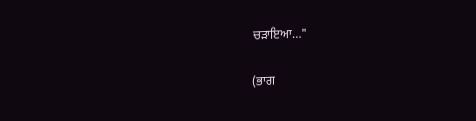ਚੜਾਇਆ…"

(ਭਾਗ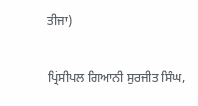ਤੀਜਾ)

ਪ੍ਰਿਂਸੀਪਲ ਗਿਆਨੀ ਸੁਰਜੀਤ ਸਿੰਘ,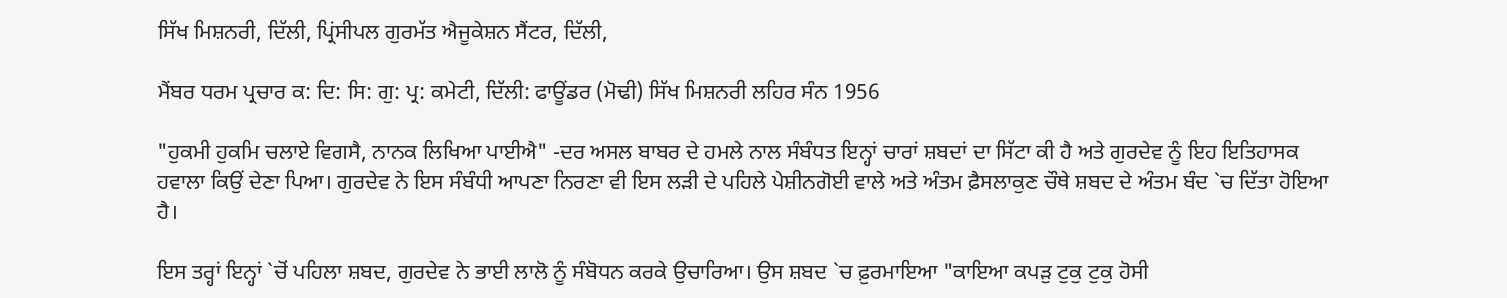ਸਿੱਖ ਮਿਸ਼ਨਰੀ, ਦਿੱਲੀ, ਪ੍ਰਿਂਸੀਪਲ ਗੁਰਮੱਤ ਐਜੂਕੇਸ਼ਨ ਸੈਂਟਰ, ਦਿੱਲੀ,

ਮੈਂਬਰ ਧਰਮ ਪ੍ਰਚਾਰ ਕ: ਦਿ: ਸਿ: ਗੁ: ਪ੍ਰ: ਕਮੇਟੀ, ਦਿੱਲੀ: ਫਾਊਂਡਰ (ਮੋਢੀ) ਸਿੱਖ ਮਿਸ਼ਨਰੀ ਲਹਿਰ ਸੰਨ 1956

"ਹੁਕਮੀ ਹੁਕਮਿ ਚਲਾਏ ਵਿਗਸੈ, ਨਾਨਕ ਲਿਖਿਆ ਪਾਈਐ" -ਦਰ ਅਸਲ ਬਾਬਰ ਦੇ ਹਮਲੇ ਨਾਲ ਸੰਬੰਧਤ ਇਨ੍ਹਾਂ ਚਾਰਾਂ ਸ਼ਬਦਾਂ ਦਾ ਸਿੱਟਾ ਕੀ ਹੈ ਅਤੇ ਗੁਰਦੇਵ ਨੂੰ ਇਹ ਇਤਿਹਾਸਕ ਹਵਾਲਾ ਕਿਉਂ ਦੇਣਾ ਪਿਆ। ਗੁਰਦੇਵ ਨੇ ਇਸ ਸੰਬੰਧੀ ਆਪਣਾ ਨਿਰਣਾ ਵੀ ਇਸ ਲੜੀ ਦੇ ਪਹਿਲੇ ਪੇਸ਼ੀਨਗੋਈ ਵਾਲੇ ਅਤੇ ਅੰਤਮ ਫ਼ੈਸਲਾਕੁਣ ਚੌਥੇ ਸ਼ਬਦ ਦੇ ਅੰਤਮ ਬੰਦ `ਚ ਦਿੱਤਾ ਹੋਇਆ ਹੈ।

ਇਸ ਤਰ੍ਹਾਂ ਇਨ੍ਹਾਂ `ਚੋਂ ਪਹਿਲਾ ਸ਼ਬਦ, ਗੁਰਦੇਵ ਨੇ ਭਾਈ ਲਾਲੋ ਨੂੰ ਸੰਬੋਧਨ ਕਰਕੇ ਉਚਾਰਿਆ। ਉਸ ਸ਼ਬਦ `ਚ ਫ਼ੁਰਮਾਇਆ "ਕਾਇਆ ਕਪੜੁ ਟੁਕੁ ਟੁਕੁ ਹੋਸੀ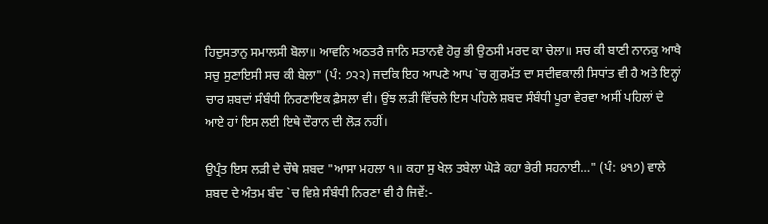ਹਿਦੁਸਤਾਨੁ ਸਮਾਲਸੀ ਬੋਲਾ॥ ਆਵਨਿ ਅਠਤਰੈ ਜਾਨਿ ਸਤਾਨਵੈ ਹੋਰੁ ਭੀ ਉਠਸੀ ਮਰਦ ਕਾ ਚੇਲਾ॥ ਸਚ ਕੀ ਬਾਣੀ ਨਾਨਕੁ ਆਖੈ ਸਚੁ ਸੁਣਾਇਸੀ ਸਚ ਕੀ ਬੇਲਾ" (ਪੰ: ੭੨੨) ਜਦਕਿ ਇਹ ਆਪਣੇ ਆਪ `ਚ ਗੁਰਮੱਤ ਦਾ ਸਦੀਵਕਾਲੀ ਸਿਧਾਂਤ ਵੀ ਹੈ ਅਤੇ ਇਨ੍ਹਾਂ ਚਾਰ ਸ਼ਬਦਾਂ ਸੰਬੰਧੀ ਨਿਰਣਾਇਕ ਫ਼ੈਸਲਾ ਵੀ। ਉਂਝ ਲੜੀ ਵਿੱਚਲੇ ਇਸ ਪਹਿਲੇ ਸ਼ਬਦ ਸੰਬੰਧੀ ਪੂਰਾ ਵੇਰਵਾ ਅਸੀਂ ਪਹਿਲਾਂ ਦੇ ਆਏ ਹਾਂ ਇਸ ਲਈ ਇਥੇ ਦੌਰਾਨ ਦੀ ਲੋੜ ਨਹੀਂ।

ਉਪ੍ਰੰਤ ਇਸ ਲੜੀ ਦੇ ਚੌਥੇ ਸ਼ਬਦ "ਆਸਾ ਮਹਲਾ ੧॥ ਕਹਾ ਸੁ ਖੇਲ ਤਬੇਲਾ ਘੋੜੇ ਕਹਾ ਭੇਰੀ ਸਹਨਾਈ…" (ਪੰ: ੪੧੭) ਵਾਲੇ ਸ਼ਬਦ ਦੇ ਅੰਤਮ ਬੰਦ `ਚ ਵਿਸ਼ੇ ਸੰਬੰਧੀ ਨਿਰਣਾ ਵੀ ਹੈ ਜਿਵੇਂ:-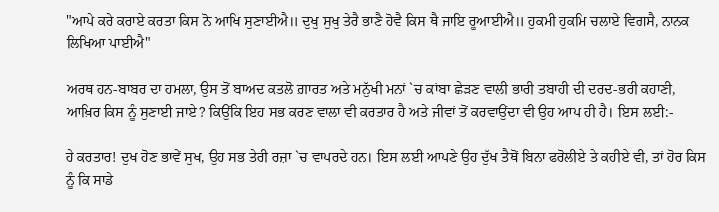"ਆਪੇ ਕਰੇ ਕਰਾਏ ਕਰਤਾ ਕਿਸ ਨੋ ਆਖਿ ਸੁਣਾਈਐ॥ ਦੁਖੁ ਸੁਖੁ ਤੇਰੈ ਭਾਣੈ ਹੋਵੈ ਕਿਸ ਥੈ ਜਾਇ ਰੂਆਈਐ॥ ਹੁਕਮੀ ਹੁਕਮਿ ਚਲਾਏ ਵਿਗਸੈ, ਨਾਨਕ ਲਿਖਿਆ ਪਾਈਐ"

ਅਰਥ ਹਨ-ਬਾਬਰ ਦਾ ਹਮਲਾ, ਉਸ ਤੋਂ ਬਾਅਦ ਕਤਲੋ ਗ਼ਾਰਤ ਅਤੇ ਮਨੁੱਖੀ ਮਨਾਂ `ਚ ਕਾਂਬਾ ਛੇੜਣ ਵਾਲੀ ਭਾਰੀ ਤਬਾਹੀ ਦੀ ਦਰਦ-ਭਰੀ ਕਹਾਣੀ, ਆਖ਼ਿਰ ਕਿਸ ਨੂੰ ਸੁਣਾਈ ਜਾਏ? ਕਿਉਂਕਿ ਇਹ ਸਭ ਕਰਣ ਵਾਲਾ ਵੀ ਕਰਤਾਰ ਹੈ ਅਤੇ ਜੀਵਾਂ ਤੋਂ ਕਰਵਾਉਂਦਾ ਵੀ ਉਹ ਆਪ ਹੀ ਹੈ। ਇਸ ਲਈ:-

ਹੇ ਕਰਤਾਰ! ਦੁਖ ਹੋਣ ਭਾਵੇਂ ਸੁਖ, ਉਹ ਸਭ ਤੇਰੀ ਰਜ਼ਾ `ਚ ਵਾਪਰਦੇ ਹਨ। ਇਸ ਲਈ ਆਪਣੇ ਉਹ ਦੁੱਖ ਤੈਥੋਂ ਬਿਨਾ ਫਰੋਲੀਏ ਤੇ ਕਹੀਏ ਵੀ, ਤਾਂ ਹੋਰ ਕਿਸ ਨੂੰ ਕਿ ਸਾਡੇ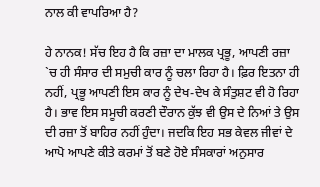ਨਾਲ ਕੀ ਵਾਪਰਿਆ ਹੈ?

ਹੇ ਨਾਨਕ! ਸੱਚ ਇਹ ਹੈ ਕਿ ਰਜ਼ਾ ਦਾ ਮਾਲਕ ਪ੍ਰਭੂ, ਆਪਣੀ ਰਜ਼ਾ `ਚ ਹੀ ਸੰਸਾਰ ਦੀ ਸਮੁਚੀ ਕਾਰ ਨੂੰ ਚਲਾ ਰਿਹਾ ਹੈ। ਫ਼ਿਰ ਇਤਨਾ ਹੀ ਨਹੀਂ, ਪ੍ਰਭੂ ਆਪਣੀ ਇਸ ਕਾਰ ਨੂੰ ਦੇਖ-ਦੇਖ ਕੇ ਸੰਤੁਸ਼ਟ ਵੀ ਹੋ ਰਿਹਾ ਹੈ। ਭਾਵ ਇਸ ਸਮੂਚੀ ਕਰਣੀ ਦੌਰਾਨ ਕੁੱਝ ਵੀ ਉਸ ਦੇ ਨਿਆਂ ਤੇ ਉਸ ਦੀ ਰਜ਼ਾ ਤੋਂ ਬਾਹਿਰ ਨਹੀਂ ਹੁੰਦਾ। ਜਦਕਿ ਇਹ ਸਭ ਕੇਵਲ ਜੀਵਾਂ ਦੇ ਆਪੋ ਆਪਣੇ ਕੀਤੇ ਕਰਮਾਂ ਤੋਂ ਬਣੇ ਹੋਏ ਸੰਸਕਾਰਾਂ ਅਨੁਸਾਰ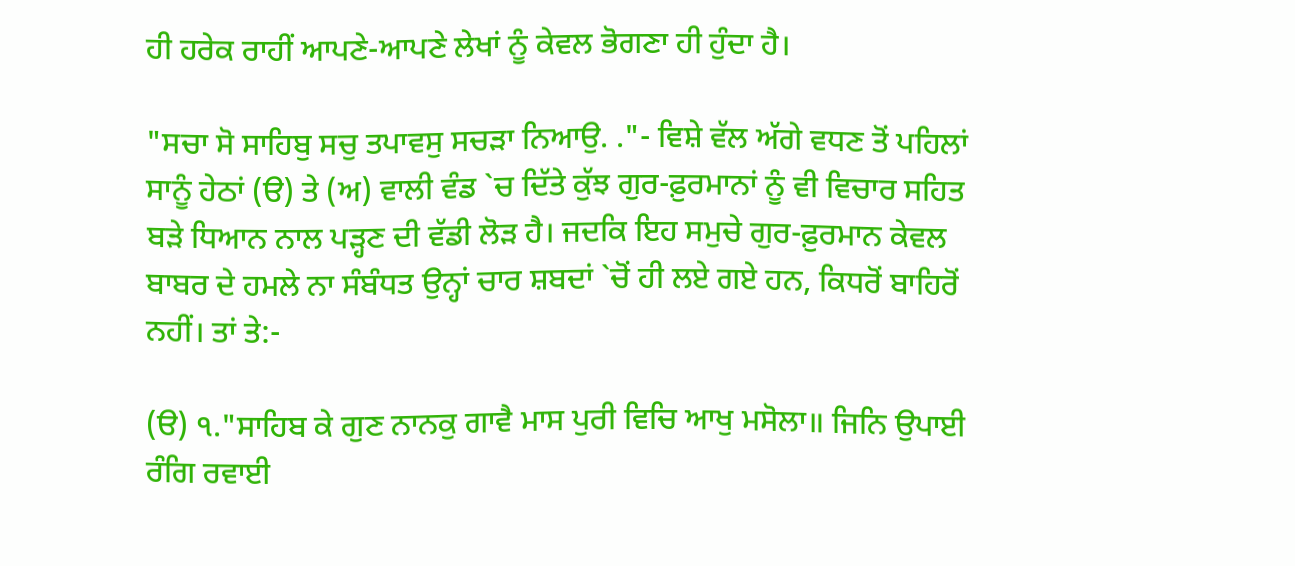ਹੀ ਹਰੇਕ ਰਾਹੀਂ ਆਪਣੇ-ਆਪਣੇ ਲੇਖਾਂ ਨੂੰ ਕੇਵਲ ਭੋਗਣਾ ਹੀ ਹੁੰਦਾ ਹੈ।

"ਸਚਾ ਸੋ ਸਾਹਿਬੁ ਸਚੁ ਤਪਾਵਸੁ ਸਚੜਾ ਨਿਆਉ. ."- ਵਿਸ਼ੇ ਵੱਲ ਅੱਗੇ ਵਧਣ ਤੋਂ ਪਹਿਲਾਂ ਸਾਨੂੰ ਹੇਠਾਂ (ੳ) ਤੇ (ਅ) ਵਾਲੀ ਵੰਡ `ਚ ਦਿੱਤੇ ਕੁੱਝ ਗੁਰ-ਫ਼ੁਰਮਾਨਾਂ ਨੂੰ ਵੀ ਵਿਚਾਰ ਸਹਿਤ ਬੜੇ ਧਿਆਨ ਨਾਲ ਪੜ੍ਹਣ ਦੀ ਵੱਡੀ ਲੋੜ ਹੈ। ਜਦਕਿ ਇਹ ਸਮੁਚੇ ਗੁਰ-ਫ਼ੁਰਮਾਨ ਕੇਵਲ ਬਾਬਰ ਦੇ ਹਮਲੇ ਨਾ ਸੰਬੰਧਤ ਉਨ੍ਹਾਂ ਚਾਰ ਸ਼ਬਦਾਂ `ਚੋਂ ਹੀ ਲਏ ਗਏ ਹਨ, ਕਿਧਰੋਂ ਬਾਹਿਰੋਂ ਨਹੀਂ। ਤਾਂ ਤੇ:-

(ੳ) ੧."ਸਾਹਿਬ ਕੇ ਗੁਣ ਨਾਨਕੁ ਗਾਵੈ ਮਾਸ ਪੁਰੀ ਵਿਚਿ ਆਖੁ ਮਸੋਲਾ॥ ਜਿਨਿ ਉਪਾਈ ਰੰਗਿ ਰਵਾਈ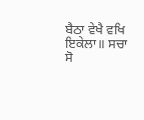ਬੈਠਾ ਵੇਖੈ ਵਖਿ ਇਕੇਲਾ॥ ਸਚਾ ਸੋ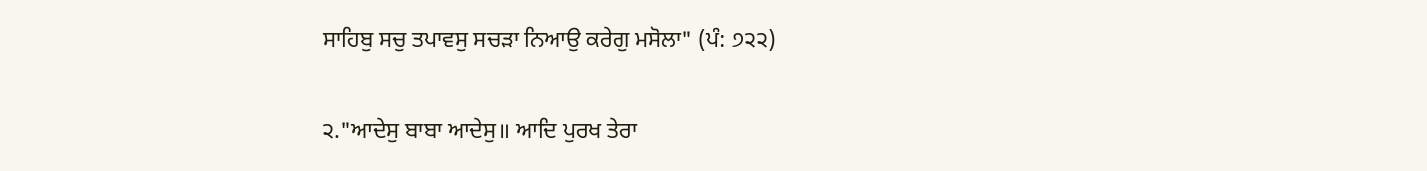ਸਾਹਿਬੁ ਸਚੁ ਤਪਾਵਸੁ ਸਚੜਾ ਨਿਆਉ ਕਰੇਗੁ ਮਸੋਲਾ" (ਪੰ: ੭੨੨)

੨."ਆਦੇਸੁ ਬਾਬਾ ਆਦੇਸੁ॥ ਆਦਿ ਪੁਰਖ ਤੇਰਾ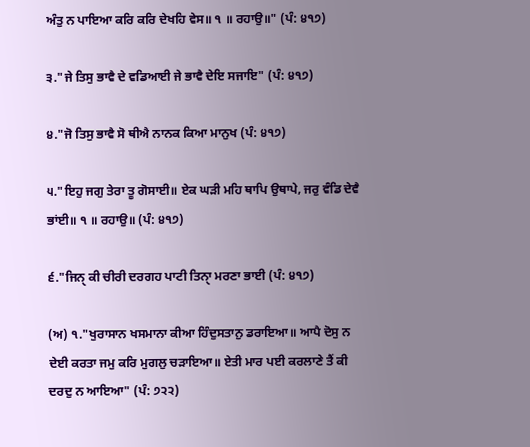ਅੰਤੁ ਨ ਪਾਇਆ ਕਰਿ ਕਰਿ ਦੇਖਹਿ ਵੇਸ॥ ੧ ॥ ਰਹਾਉ॥" (ਪੰ: ੪੧੭)

੩."ਜੇ ਤਿਸੁ ਭਾਵੈ ਦੇ ਵਡਿਆਈ ਜੇ ਭਾਵੈ ਦੇਇ ਸਜਾਇ" (ਪੰ: ੪੧੭)

੪."ਜੋ ਤਿਸੁ ਭਾਵੈ ਸੋ ਥੀਐ ਨਾਨਕ ਕਿਆ ਮਾਨੁਖ (ਪੰ: ੪੧੭)

੫."ਇਹੁ ਜਗੁ ਤੇਰਾ ਤੂ ਗੋਸਾਈ॥ ਏਕ ਘੜੀ ਮਹਿ ਥਾਪਿ ਉਥਾਪੇ, ਜਰੁ ਵੰਡਿ ਦੇਵੈ ਭਾਂਈ॥ ੧ ॥ ਰਹਾਉ॥ (ਪੰ: ੪੧੭)

੬."ਜਿਨੑ ਕੀ ਚੀਰੀ ਦਰਗਹ ਪਾਟੀ ਤਿਨਾੑ ਮਰਣਾ ਭਾਈ (ਪੰ: ੪੧੭)

(ਅ) ੧."ਖੁਰਾਸਾਨ ਖਸਮਾਨਾ ਕੀਆ ਹਿੰਦੁਸਤਾਨੁ ਡਰਾਇਆ॥ ਆਪੈ ਦੋਸੁ ਨ ਦੇਈ ਕਰਤਾ ਜਮੁ ਕਰਿ ਮੁਗਲੁ ਚੜਾਇਆ॥ ਏਤੀ ਮਾਰ ਪਈ ਕਰਲਾਣੇ ਤੈਂ ਕੀ ਦਰਦੁ ਨ ਆਇਆ" (ਪੰ: ੭੨੨)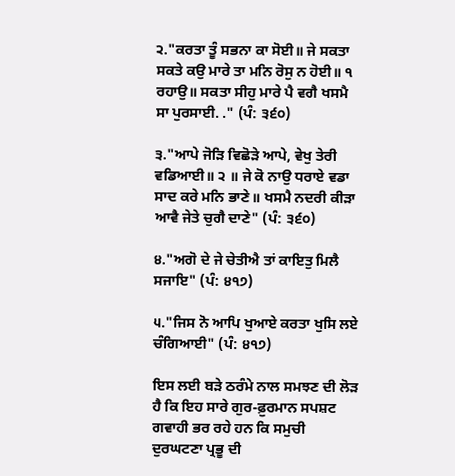੨."ਕਰਤਾ ਤੂੰ ਸਭਨਾ ਕਾ ਸੋਈ॥ ਜੇ ਸਕਤਾ ਸਕਤੇ ਕਉ ਮਾਰੇ ਤਾ ਮਨਿ ਰੋਸੁ ਨ ਹੋਈ॥ ੧ ਰਹਾਉ॥ ਸਕਤਾ ਸੀਹੁ ਮਾਰੇ ਪੈ ਵਗੈ ਖਸਮੈ ਸਾ ਪੁਰਸਾਈ. ." (ਪੰ: ੩੬੦)

੩."ਆਪੇ ਜੋੜਿ ਵਿਛੋੜੇ ਆਪੇ, ਵੇਖੁ ਤੇਰੀ ਵਡਿਆਈ॥ ੨ ॥ ਜੇ ਕੋ ਨਾਉ ਧਰਾਏ ਵਡਾ ਸਾਦ ਕਰੇ ਮਨਿ ਭਾਣੇ॥ ਖਸਮੈ ਨਦਰੀ ਕੀੜਾ ਆਵੈ ਜੇਤੇ ਚੁਗੈ ਦਾਣੇ" (ਪੰ: ੩੬੦)

੪."ਅਗੋ ਦੇ ਜੇ ਚੇਤੀਐ ਤਾਂ ਕਾਇਤੁ ਮਿਲੈ ਸਜਾਇ" (ਪੰ: ੪੧੭)

੫."ਜਿਸ ਨੋ ਆਪਿ ਖੁਆਏ ਕਰਤਾ ਖੁਸਿ ਲਏ ਚੰਗਿਆਈ" (ਪੰ: ੪੧੭)

ਇਸ ਲਈ ਬੜੇ ਠਰੰਮੇ ਨਾਲ ਸਮਝਣ ਦੀ ਲੋੜ ਹੈ ਕਿ ਇਹ ਸਾਰੇ ਗੁਰ-ਫ਼ੁਰਮਾਨ ਸਪਸ਼ਟ ਗਵਾਹੀ ਭਰ ਰਹੇ ਹਨ ਕਿ ਸਮੁਚੀ ਦੁਰਘਟਣਾ ਪ੍ਰਭੂ ਦੀ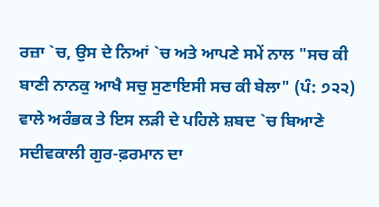ਰਜ਼ਾ `ਚ, ਉਸ ਦੇ ਨਿਆਂ `ਚ ਅਤੇ ਆਪਣੇ ਸਮੇਂ ਨਾਲ "ਸਚ ਕੀ ਬਾਣੀ ਨਾਨਕੁ ਆਖੈ ਸਚੁ ਸੁਣਾਇਸੀ ਸਚ ਕੀ ਬੇਲਾ" (ਪੰ: ੭੨੨) ਵਾਲੇ ਅਰੰਭਕ ਤੇ ਇਸ ਲੜੀ ਦੇ ਪਹਿਲੇ ਸ਼ਬਦ `ਚ ਬਿਆਣੇ ਸਦੀਵਕਾਲੀ ਗੁਰ-ਫ਼ਰਮਾਨ ਦਾ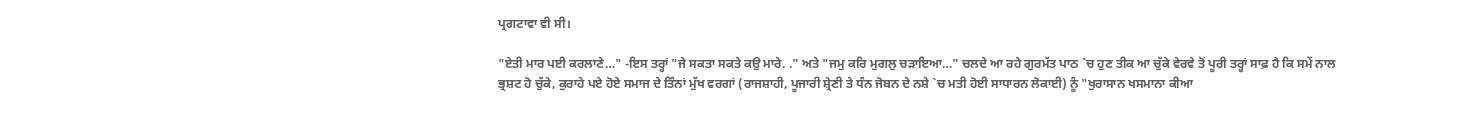ਪ੍ਰਗਟਾਵਾ ਵੀ ਸੀ।

"ਏਤੀ ਮਾਰ ਪਈ ਕਰਲਾਣੇ…" -ਇਸ ਤਰ੍ਹਾਂ "ਜੇ ਸਕਤਾ ਸਕਤੇ ਕਉ ਮਾਰੇ. ." ਅਤੇ "ਜਮੁ ਕਰਿ ਮੁਗਲੁ ਚੜਾਇਆ…" ਚਲਦੇ ਆ ਰਹੇ ਗੁਰਮੱਤ ਪਾਠ `ਚ ਹੁਣ ਤੀਕ ਆ ਚੁੱਕੇ ਵੇਰਵੇ ਤੋਂ ਪੂਰੀ ਤਰ੍ਹਾਂ ਸਾਫ਼ ਹੈ ਕਿ ਸਮੇਂ ਨਾਲ ਭ੍ਰਸ਼ਟ ਹੋ ਚੁੱਕੇ, ਕੁਰਾਹੇ ਪਏ ਹੋਏ ਸਮਾਜ ਦੇ ਤਿੰਨਾਂ ਮੁੱਖ ਵਰਗਾਂ (ਰਾਜਸ਼ਾਹੀ, ਪੂਜਾਰੀ ਸ਼੍ਰੇਣੀ ਤੇ ਧੰਨ ਜੋਬਨ ਦੇ ਨਸ਼ੇ `ਚ ਮਤੀ ਹੋਈ ਸਾਧਾਰਨ ਲੋਕਾਈ) ਨੂੰ "ਖੁਰਾਸਾਨ ਖਸਮਾਨਾ ਕੀਆ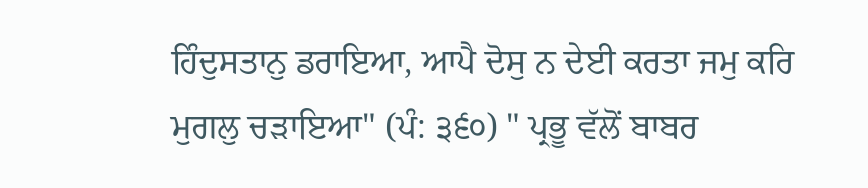ਹਿੰਦੁਸਤਾਨੁ ਡਰਾਇਆ, ਆਪੈ ਦੋਸੁ ਨ ਦੇਈ ਕਰਤਾ ਜਮੁ ਕਰਿ ਮੁਗਲੁ ਚੜਾਇਆ" (ਪੰ: ੩੬੦) " ਪ੍ਰਭੂ ਵੱਲੋਂ ਬਾਬਰ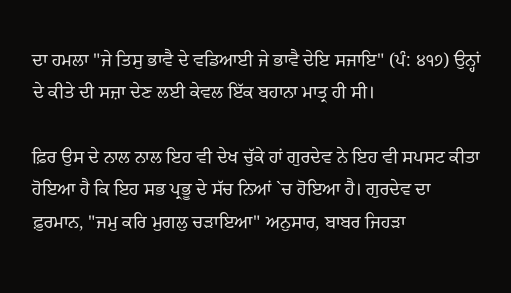ਦਾ ਹਮਲਾ "ਜੇ ਤਿਸੁ ਭਾਵੈ ਦੇ ਵਡਿਆਈ ਜੇ ਭਾਵੈ ਦੇਇ ਸਜਾਇ" (ਪੰ: ੪੧੭) ਉਨ੍ਹਾਂ ਦੇ ਕੀਤੇ ਦੀ ਸਜ਼ਾ ਦੇਣ ਲਈ ਕੇਵਲ ਇੱਕ ਬਹਾਨਾ ਮਾਤ੍ਰ ਹੀ ਸੀ।

ਫ਼ਿਰ ਉਸ ਦੇ ਨਾਲ ਨਾਲ ਇਹ ਵੀ ਦੇਖ ਚੁੱਕੇ ਹਾਂ ਗੁਰਦੇਵ ਨੇ ਇਹ ਵੀ ਸਪਸਟ ਕੀਤਾ ਹੋਇਆ ਹੈ ਕਿ ਇਹ ਸਭ ਪ੍ਰਭੂ ਦੇ ਸੱਚ ਨਿਆਂ `ਚ ਹੋਇਆ ਹੈ। ਗੁਰਦੇਵ ਦਾ ਫ਼ੁਰਮਾਨ, "ਜਮੁ ਕਰਿ ਮੁਗਲੁ ਚੜਾਇਆ" ਅਨੁਸਾਰ, ਬਾਬਰ ਜਿਹੜਾ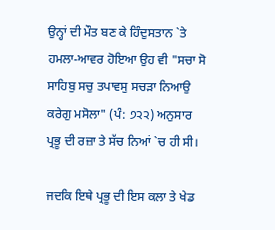ਉਨ੍ਹਾਂ ਦੀ ਮੌਤ ਬਣ ਕੇ ਹਿੰਦੁਸਤਾਨ `ਤੇ ਹਮਲਾ-ਆਵਰ ਹੋਇਆ ਉਹ ਵੀ "ਸਚਾ ਸੋ ਸਾਹਿਬੁ ਸਚੁ ਤਪਾਵਸੁ ਸਚੜਾ ਨਿਆਉ ਕਰੇਗੁ ਮਸੋਲਾ" (ਪੰ: ੭੨੨) ਅਨੁਸਾਰ ਪ੍ਰਭੂ ਦੀ ਰਜ਼ਾ ਤੇ ਸੱਚ ਨਿਆਂ `ਚ ਹੀ ਸੀ।

ਜਦਕਿ ਇਥੇ ਪ੍ਰਭੂ ਦੀ ਇਸ ਕਲਾ ਤੇ ਖੇਡ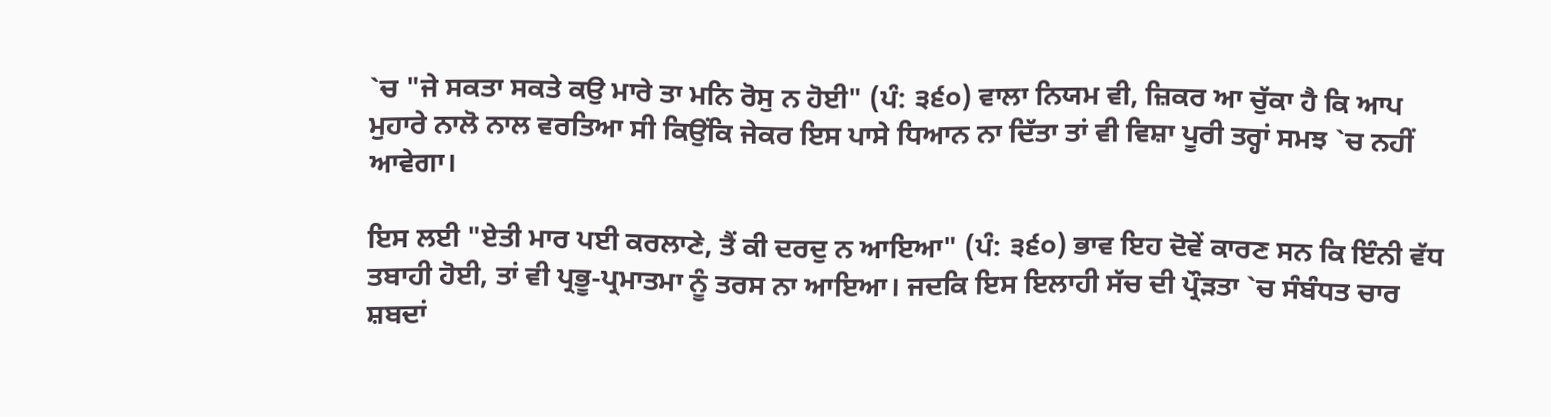`ਚ "ਜੇ ਸਕਤਾ ਸਕਤੇ ਕਉ ਮਾਰੇ ਤਾ ਮਨਿ ਰੋਸੁ ਨ ਹੋਈ" (ਪੰ: ੩੬੦) ਵਾਲਾ ਨਿਯਮ ਵੀ, ਜ਼ਿਕਰ ਆ ਚੁੱਕਾ ਹੈ ਕਿ ਆਪ ਮੁਹਾਰੇ ਨਾਲੋ ਨਾਲ ਵਰਤਿਆ ਸੀ ਕਿਉਂਕਿ ਜੇਕਰ ਇਸ ਪਾਸੇ ਧਿਆਨ ਨਾ ਦਿੱਤਾ ਤਾਂ ਵੀ ਵਿਸ਼ਾ ਪੂਰੀ ਤਰ੍ਹਾਂ ਸਮਝ `ਚ ਨਹੀਂ ਆਵੇਗਾ।

ਇਸ ਲਈ "ਏਤੀ ਮਾਰ ਪਈ ਕਰਲਾਣੇ, ਤੈਂ ਕੀ ਦਰਦੁ ਨ ਆਇਆ" (ਪੰ: ੩੬੦) ਭਾਵ ਇਹ ਦੋਵੇਂ ਕਾਰਣ ਸਨ ਕਿ ਇੰਨੀ ਵੱਧ ਤਬਾਹੀ ਹੋਈ, ਤਾਂ ਵੀ ਪ੍ਰਭੂ-ਪ੍ਰਮਾਤਮਾ ਨੂੰ ਤਰਸ ਨਾ ਆਇਆ। ਜਦਕਿ ਇਸ ਇਲਾਹੀ ਸੱਚ ਦੀ ਪ੍ਰੌੜਤਾ `ਚ ਸੰਬੰਧਤ ਚਾਰ ਸ਼ਬਦਾਂ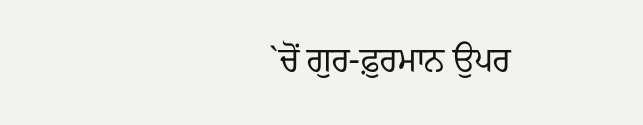`ਚੋਂ ਗੁਰ-ਫ਼ੁਰਮਾਨ ਉਪਰ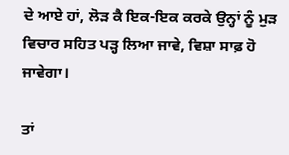ਦੇ ਆਏ ਹਾਂ, ਲੋੜ ਕੈ ਇਕ-ਇਕ ਕਰਕੇ ਉਨ੍ਹਾਂ ਨੂੰ ਮੁੜ ਵਿਚਾਰ ਸਹਿਤ ਪੜ੍ਹ ਲਿਆ ਜਾਵੇ, ਵਿਸ਼ਾ ਸਾਫ਼ ਹੋ ਜਾਵੇਗਾ।

ਤਾਂ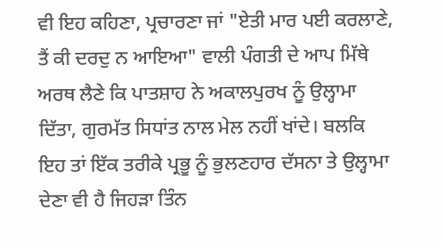ਵੀ ਇਹ ਕਹਿਣਾ, ਪ੍ਰਚਾਰਣਾ ਜਾਂ "ਏਤੀ ਮਾਰ ਪਈ ਕਰਲਾਣੇ, ਤੈਂ ਕੀ ਦਰਦੁ ਨ ਆਇਆ" ਵਾਲੀ ਪੰਗਤੀ ਦੇ ਆਪ ਮਿੱਥੇ ਅਰਥ ਲੈਣੇ ਕਿ ਪਾਤਸ਼ਾਹ ਨੇ ਅਕਾਲਪੁਰਖ ਨੂੰ ਉਲ੍ਹਾਮਾ ਦਿੱਤਾ, ਗੁਰਮੱਤ ਸਿਧਾਂਤ ਨਾਲ ਮੇਲ ਨਹੀਂ ਖਾਂਦੇ। ਬਲਕਿ ਇਹ ਤਾਂ ਇੱਕ ਤਰੀਕੇ ਪ੍ਰਭੂ ਨੂੰ ਭੁਲਣਹਾਰ ਦੱਸਨਾ ਤੇ ਉਲ੍ਹਾਮਾ ਦੇਣਾ ਵੀ ਹੈ ਜਿਹੜਾ ਤਿੰਨ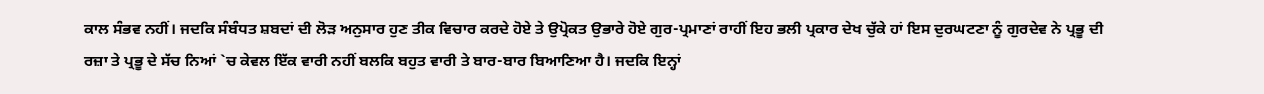ਕਾਲ ਸੰਭਵ ਨਹੀਂ। ਜਦਕਿ ਸੰਬੰਧਤ ਸ਼ਬਦਾਂ ਦੀ ਲੋੜ ਅਨੁਸਾਰ ਹੁਣ ਤੀਕ ਵਿਚਾਰ ਕਰਦੇ ਹੋਏ ਤੇ ਉਪ੍ਰੋਕਤ ਉਭਾਰੇ ਹੋਏ ਗੁਰ-ਪ੍ਰਮਾਣਾਂ ਰਾਹੀਂ ਇਹ ਭਲੀ ਪ੍ਰਕਾਰ ਦੇਖ ਚੁੱਕੇ ਹਾਂ ਇਸ ਦੁਰਘਟਣਾ ਨੂੰ ਗੁਰਦੇਵ ਨੇ ਪ੍ਰਭੂ ਦੀ ਰਜ਼ਾ ਤੇ ਪ੍ਰਭੂ ਦੇ ਸੱਚ ਨਿਆਂ `ਚ ਕੇਵਲ ਇੱਕ ਵਾਰੀ ਨਹੀਂ ਬਲਕਿ ਬਹੁਤ ਵਾਰੀ ਤੇ ਬਾਰ-ਬਾਰ ਬਿਆਣਿਆ ਹੈ। ਜਦਕਿ ਇਨ੍ਹਾਂ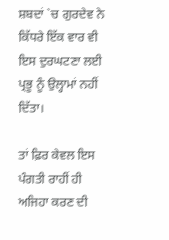ਸ਼ਬਦਾਂ `ਚ ਗੁਰਦੇਵ ਨੇ ਕਿੱਧਰੇ ਇੱਕ ਵਾਰ ਵੀ ਇਸ ਦੁਰਘਟਣਾ ਲਈ ਪ੍ਰਭੂ ਨੂੰ ਉਲ੍ਹਾਮਾਂ ਨਹੀਂ ਦਿੱਤਾ।

ਤਾਂ ਫ਼ਿਰ ਕੇਵਲ ਇਸ ਪੰਗਤੀ ਰਾਹੀਂ ਹੀ ਅਜਿਹਾ ਕਰਣ ਦੀ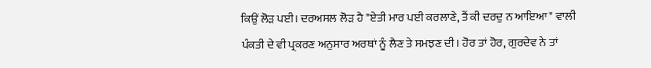ਕਿਉਂ ਲੋੜ ਪਈ। ਦਰਅਸਲ ਲੋੜ ਹੈ "ਏਤੀ ਮਾਰ ਪਈ ਕਰਲਾਣੇ, ਤੈਂ ਕੀ ਦਰਦੁ ਨ ਆਇਆ" ਵਾਲੀ ਪੰਕਤੀ ਦੇ ਵੀ ਪ੍ਰਕਰਣ ਅਨੁਸਾਰ ਅਰਥਾਂ ਨੂੰ ਲੈਣ ਤੇ ਸਮਝਣ ਦੀ। ਹੋਰ ਤਾਂ ਹੋਰ, ਗੁਰਦੇਵ ਨੇ ਤਾਂ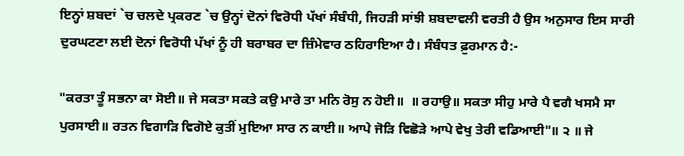ਇਨ੍ਹਾਂ ਸ਼ਬਦਾਂ `ਚ ਚਲਦੇ ਪ੍ਰਕਰਣ `ਚ ਉਨ੍ਹਾਂ ਦੋਨਾਂ ਵਿਰੋਧੀ ਪੱਖਾਂ ਸੰਬੰਧੀ, ਜਿਹੜੀ ਸਾਂਝੀ ਸ਼ਬਦਾਵਲੀ ਵਰਤੀ ਹੈ ਉਸ ਅਨੁਸਾਰ ਇਸ ਸਾਰੀ ਦੁਰਘਟਣਾ ਲਈ ਦੋਨਾਂ ਵਿਰੋਧੀ ਪੱਖਾਂ ਨੂੰ ਹੀ ਬਰਾਬਰ ਦਾ ਜ਼ਿੰਮੇਵਾਰ ਠਹਿਰਾਇਆ ਹੈ। ਸੰਬੰਧਤ ਫ਼ੁਰਮਾਨ ਹੈ:-

"ਕਰਤਾ ਤੂੰ ਸਭਨਾ ਕਾ ਸੋਈ॥ ਜੇ ਸਕਤਾ ਸਕਤੇ ਕਉ ਮਾਰੇ ਤਾ ਮਨਿ ਰੋਸੁ ਨ ਹੋਈ॥  ॥ ਰਹਾਉ॥ ਸਕਤਾ ਸੀਹੁ ਮਾਰੇ ਪੈ ਵਗੈ ਖਸਮੈ ਸਾ ਪੁਰਸਾਈ॥ ਰਤਨ ਵਿਗਾੜਿ ਵਿਗੋਏ ਕੁਤੀਂ ਮੁਇਆ ਸਾਰ ਨ ਕਾਈ॥ ਆਪੇ ਜੋੜਿ ਵਿਛੋੜੇ ਆਪੇ ਵੇਖੁ ਤੇਰੀ ਵਡਿਆਈ"॥ ੨ ॥ ਜੇ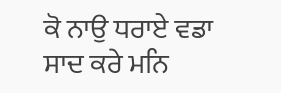ਕੋ ਨਾਉ ਧਰਾਏ ਵਡਾ ਸਾਦ ਕਰੇ ਮਨਿ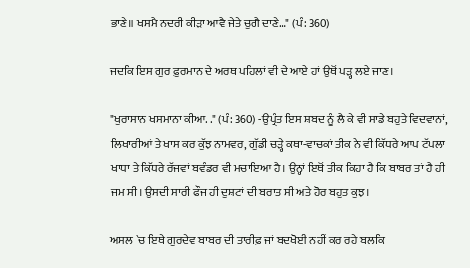ਭਾਣੇ॥ ਖਸਮੈ ਨਦਰੀ ਕੀੜਾ ਆਵੈ ਜੇਤੇ ਚੁਗੈ ਦਾਣੇ…" (ਪੰ: 360)

ਜਦਕਿ ਇਸ ਗੁਰ ਫ਼ੁਰਮਾਨ ਦੇ ਅਰਥ ਪਹਿਲਾਂ ਵੀ ਦੇ ਆਏ ਹਾਂ ਉਥੋਂ ਪੜ੍ਹ ਲਏ ਜਾਣ।

"ਖੁਰਾਸਾਨ ਖਸਮਾਨਾ ਕੀਆ. ." (ਪੰ: 360) -ਉਪ੍ਰੰਤ ਇਸ ਸ਼ਬਦ ਨੂੰ ਲੈ ਕੇ ਵੀ ਸਾਡੇ ਬਹੁਤੇ ਵਿਦਵਾਨਾਂ, ਲਿਖਾਰੀਆਂ ਤੇ ਖਾਸ ਕਰ ਕੁੱਝ ਨਾਮਵਰ, ਗੁੱਡੀ ਚੜ੍ਹੇ ਕਥਾ-ਵਾਚਕਾਂ ਤੀਕ ਨੇ ਵੀ ਕਿੱਧਰੇ ਆਪ ਟੱਪਲਾ ਖਾਧਾ ਤੇ ਕਿੱਧਰੇ ਰੱਜਵਾਂ ਬਵੰਡਰ ਵੀ ਮਚਾਇਆ ਹੈ। ਉਨ੍ਹਾਂ ਇਥੋਂ ਤੀਕ ਕਿਹਾ ਹੈ ਕਿ ਬਾਬਰ ਤਾਂ ਹੈ ਹੀ ਜਮ ਸੀ। ਉਸਦੀ ਸਾਰੀ ਫੌਜ ਹੀ ਦੁਸ਼ਟਾਂ ਦੀ ਬਰਾਤ ਸੀ ਅਤੇ ਹੋਰ ਬਹੁਤ ਕੁਝ।

ਅਸਲ `ਚ ਇਥੇ ਗੁਰਦੇਵ ਬਾਬਰ ਦੀ ਤਾਰੀਫ਼ ਜਾਂ ਬਦਖੋਈ ਨਹੀਂ ਕਰ ਰਹੇ ਬਲਕਿ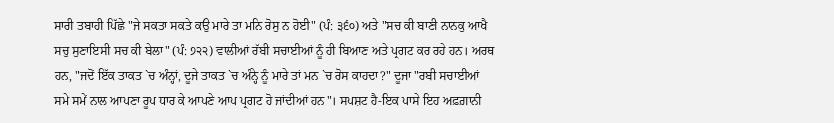ਸਾਰੀ ਤਬਾਹੀ ਪਿੱਛੇ "ਜੇ ਸਕਤਾ ਸਕਤੇ ਕਉ ਮਾਰੇ ਤਾ ਮਨਿ ਰੋਸੁ ਨ ਹੋਈ" (ਪੰ: ੩੬੦) ਅਤੇ "ਸਚ ਕੀ ਬਾਣੀ ਨਾਨਕੁ ਆਖੈ ਸਚੁ ਸੁਣਾਇਸੀ ਸਚ ਕੀ ਬੇਲਾ" (ਪੰ: ੭੨੨) ਵਾਲੀਆਂ ਰੱਬੀ ਸਚਾਈਆਂ ਨੂੰ ਹੀ ਬਿਆਣ ਅਤੇ ਪ੍ਰਗਟ ਕਰ ਰਹੇ ਹਨ। ਅਰਥ ਹਨ, "ਜਦੋਂ ਇੱਕ ਤਾਕਤ `ਚ ਅੰਨ੍ਹਾਂ, ਦੂਜੇ ਤਾਕਤ `ਚ ਅੰਨ੍ਹੇ ਨੂੰ ਮਾਰੇ ਤਾਂ ਮਨ `ਚ ਰੋਸ ਕਾਹਦਾ?" ਦੂਜਾ "ਰਬੀ ਸਚਾਈਆਂ ਸਮੇ ਸਮੇਂ ਨਾਲ ਆਪਣਾ ਰੂਪ ਧਾਰ ਕੇ ਆਪਣੇ ਆਪ ਪ੍ਰਗਟ ਹੋ ਜਾਂਦੀਆਂ ਹਨ"। ਸਪਸ਼ਟ ਹੈ-ਇਕ ਪਾਸੇ ਇਹ ਅਫ਼ਗ਼ਾਨੀ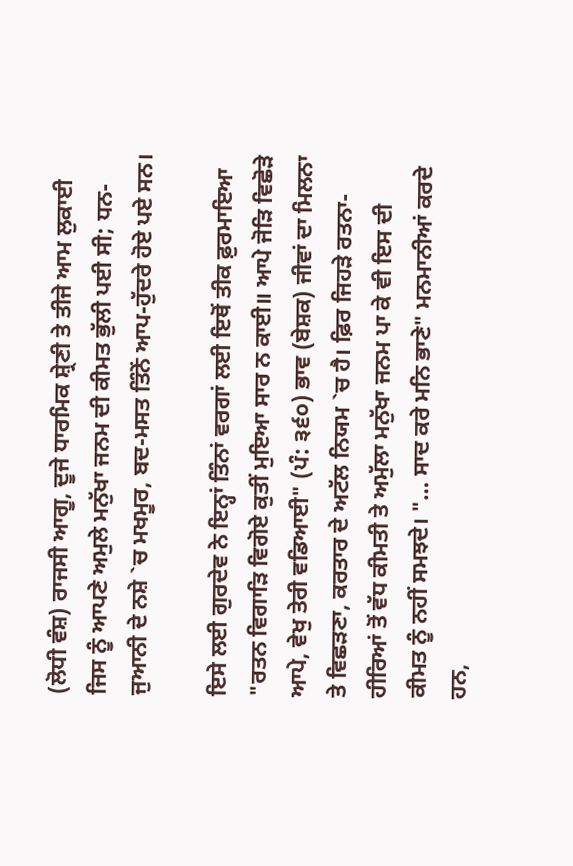(ਲੋਧੀ ਵੰਸ਼) ਰਾਜਸੀ ਆਗੂ, ਦੂਜੇ ਧਾਰਮਿਕ ਸ਼੍ਰੇਣੀ ਤੇ ਤੀਜੇ ਆਮ ਲੁਕਾਈ ਜਿਸ ਨੂੰ ਆਪਣੇ ਅਮੁਲੇ ਮਨੁੱਖਾ ਜਨਮ ਦੀ ਕੀਮਤ ਭੁੱਲੀ ਪਈ ਸੀ; ਧਨ-ਜੁਆਨੀ ਦੇ ਨਸ਼ੇ `ਚ ਮਖਮੂਰ, ਬਦ-ਮਸਤ ਤਿੰਨੇਂ ਆਪ-ਹੁੱਦਰੇ ਹੋਏ ਪਏ ਸਨ।

ਇਸੇ ਲਈ ਗੁਰਦੇਵ ਨੇ ਇਨ੍ਹਾਂ ਤਿੰਨਾਂ ਵਰਗਾਂ ਲਈ ਇਥੋਂ ਤੀਕ ਫ਼ੁਰਮਾਇਆ "ਰਤਨ ਵਿਗਾੜਿ ਵਿਗੋਏ ਕੁਤੀਂ ਮੁਇਆ ਸਾਰ ਨ ਕਾਈ॥ ਆਪੇ ਜੋੜਿ ਵਿਛੋੜੇ ਆਪੇ, ਵੇਖੁ ਤੇਰੀ ਵਡਿਆਈ" (ਪੰ: ੩੬੦) ਭਾਵ (ਬੇਸ਼ਕ) ਜੀਵਾਂ ਦਾ ਮਿਲਨਾ ਤੇ ਵਿਛੜਣਾ, ਕਰਤਾਰ ਦੇ ਅਟੱਲ ਨਿਯਮ `ਚ ਹੈ। ਫ਼ਿਰ ਜਿਹੜੇ ਰਤਨਾ-ਹੀਰਿਆਂ ਤੋਂ ਵੱਧ ਕੀਮਤੀ ਤੇ ਅਮੁੱਲਾ ਮਨੁੱਖਾ ਜਨਮ ਪਾ ਕੇ ਵੀ ਇਸ ਦੀ ਕੀਮਤ ਨੂੰ ਨਹੀਂ ਸਮਝਦੇ। "… ਸਾਦ ਕਰੇ ਮਨਿ ਭਾਣੇ" ਮਨਮਾਨੀਆਂ ਕਰਦੇ ਹਨ,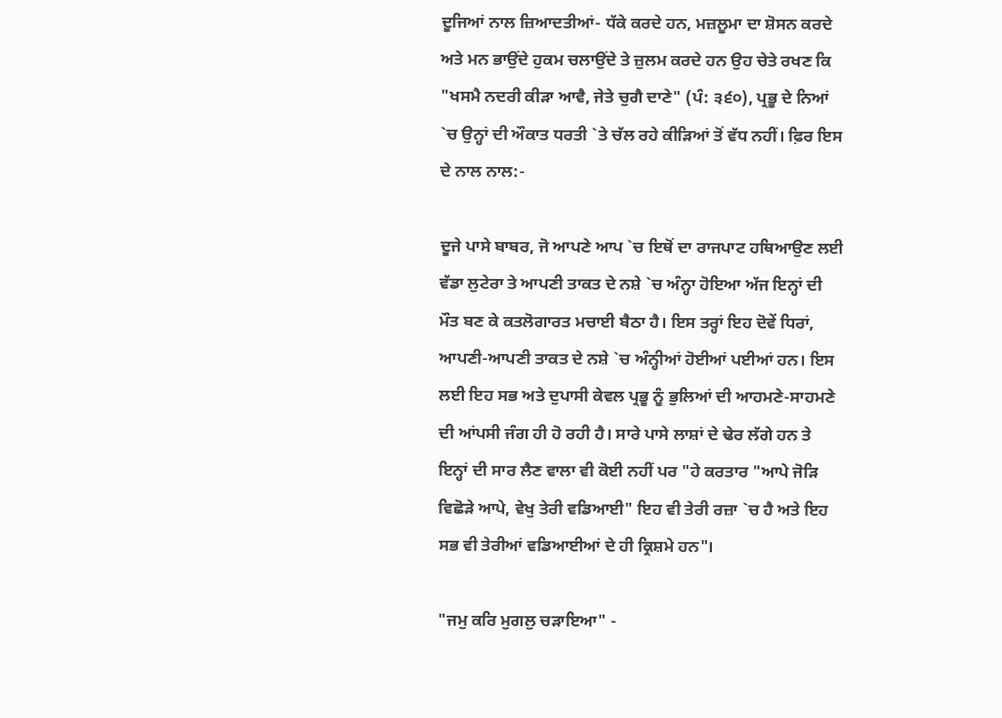ਦੂਜਿਆਂ ਨਾਲ ਜ਼ਿਆਦਤੀਆਂ- ਧੱਕੇ ਕਰਦੇ ਹਨ, ਮਜ਼ਲੂਮਾ ਦਾ ਸ਼ੋਸਨ ਕਰਦੇ ਅਤੇ ਮਨ ਭਾਉਂਦੇ ਹੁਕਮ ਚਲਾਉਂਦੇ ਤੇ ਜ਼ੁਲਮ ਕਰਦੇ ਹਨ ਉਹ ਚੇਤੇ ਰਖਣ ਕਿ "ਖਸਮੈ ਨਦਰੀ ਕੀੜਾ ਆਵੈ, ਜੇਤੇ ਚੁਗੈ ਦਾਣੇ" (ਪੰ: ੩੬੦), ਪ੍ਰਭੂ ਦੇ ਨਿਆਂ `ਚ ਉਨ੍ਹਾਂ ਦੀ ਔਕਾਤ ਧਰਤੀ `ਤੇ ਚੱਲ ਰਹੇ ਕੀੜਿਆਂ ਤੋਂ ਵੱਧ ਨਹੀਂ। ਫ਼ਿਰ ਇਸ ਦੇ ਨਾਲ ਨਾਲ:-

ਦੂਜੇ ਪਾਸੇ ਬਾਬਰ, ਜੋ ਆਪਣੇ ਆਪ `ਚ ਇਥੋਂ ਦਾ ਰਾਜਪਾਟ ਹਥਿਆਉਣ ਲਈ ਵੱਡਾ ਲੁਟੇਰਾ ਤੇ ਆਪਣੀ ਤਾਕਤ ਦੇ ਨਸ਼ੇ `ਚ ਅੰਨ੍ਹਾ ਹੋਇਆ ਅੱਜ ਇਨ੍ਹਾਂ ਦੀ ਮੌਤ ਬਣ ਕੇ ਕਤਲੋਗਾਰਤ ਮਚਾਈ ਬੈਠਾ ਹੈ। ਇਸ ਤਰ੍ਹਾਂ ਇਹ ਦੋਵੇਂ ਧਿਰਾਂ, ਆਪਣੀ-ਆਪਣੀ ਤਾਕਤ ਦੇ ਨਸ਼ੇ `ਚ ਅੰਨ੍ਹੀਆਂ ਹੋਈਆਂ ਪਈਆਂ ਹਨ। ਇਸ ਲਈ ਇਹ ਸਭ ਅਤੇ ਦੁਪਾਸੀ ਕੇਵਲ ਪ੍ਰਭੂ ਨੂੰ ਭੁਲਿਆਂ ਦੀ ਆਹਮਣੇ-ਸਾਹਮਣੇ ਦੀ ਆਂਪਸੀ ਜੰਗ ਹੀ ਹੋ ਰਹੀ ਹੈ। ਸਾਰੇ ਪਾਸੇ ਲਾਸ਼ਾਂ ਦੇ ਢੇਰ ਲੱਗੇ ਹਨ ਤੇ ਇਨ੍ਹਾਂ ਦੀ ਸਾਰ ਲੈਣ ਵਾਲਾ ਵੀ ਕੋਈ ਨਹੀਂ ਪਰ "ਹੇ ਕਰਤਾਰ "ਆਪੇ ਜੋੜਿ ਵਿਛੋੜੇ ਆਪੇ, ਵੇਖੁ ਤੇਰੀ ਵਡਿਆਈ" ਇਹ ਵੀ ਤੇਰੀ ਰਜ਼ਾ `ਚ ਹੈ ਅਤੇ ਇਹ ਸਭ ਵੀ ਤੇਰੀਆਂ ਵਡਿਆਈਆਂ ਦੇ ਹੀ ਕ੍ਰਿਸ਼ਮੇ ਹਨ"।

"ਜਮੁ ਕਰਿ ਮੁਗਲੁ ਚੜਾਇਆ" -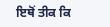ਇਥੋਂ ਤੀਕ ਕਿ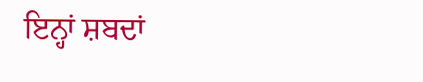ਇਨ੍ਹਾਂ ਸ਼ਬਦਾਂ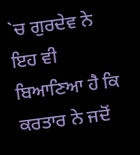`ਚ ਗੁਰਦੇਵ ਨੇ ਇਹ ਵੀ ਬਿਆਣਿਆ ਹੈ ਕਿ ਕਰਤਾਰ ਨੇ ਜਦੋਂ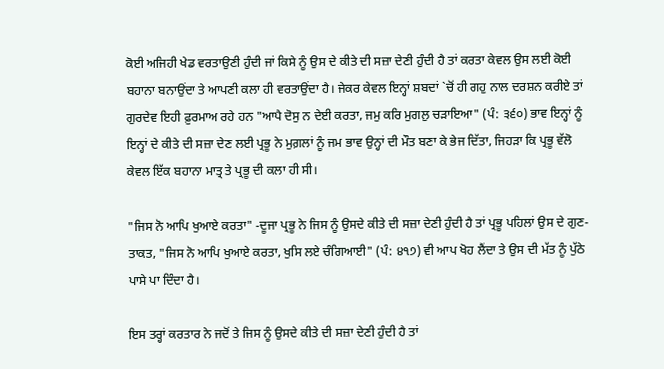ਕੋਈ ਅਜਿਹੀ ਖੇਡ ਵਰਤਾਉਣੀ ਹੁੰਦੀ ਜਾਂ ਕਿਸੇ ਨੂੰ ਉਸ ਦੇ ਕੀਤੇ ਦੀ ਸਜ਼ਾ ਦੇਣੀ ਹੁੰਦੀ ਹੈ ਤਾਂ ਕਰਤਾ ਕੇਵਲ ਉਸ ਲਈ ਕੋਈ ਬਹਾਨਾ ਬਨਾਉਂਦਾ ਤੇ ਆਪਣੀ ਕਲਾ ਹੀ ਵਰਤਾਉਂਦਾ ਹੈ। ਜੇਕਰ ਕੇਵਲ ਇਨ੍ਹਾਂ ਸ਼ਬਦਾਂ `ਚੋਂ ਹੀ ਗਹੁ ਨਾਲ ਦਰਸ਼ਨ ਕਰੀਏ ਤਾਂ ਗੁਰਦੇਵ ਇਹੀ ਫ਼ੁਰਮਾਅ ਰਹੇ ਹਨ "ਆਪੈ ਦੋਸੁ ਨ ਦੇਈ ਕਰਤਾ, ਜਮੁ ਕਰਿ ਮੁਗਲੁ ਚੜਾਇਆ" (ਪੰ: ੩੬੦) ਭਾਵ ਇਨ੍ਹਾਂ ਨੂੰ ਇਨ੍ਹਾਂ ਦੇ ਕੀਤੇ ਦੀ ਸਜ਼ਾ ਦੇਣ ਲਈ ਪ੍ਰਭੂ ਨੇ ਮੁਗ਼ਲਾਂ ਨੂੰ ਜਮ ਭਾਵ ਉਨ੍ਹਾਂ ਦੀ ਮੌਤ ਬਣਾ ਕੇ ਭੇਜ ਦਿੱਤਾ, ਜਿਹੜਾ ਕਿ ਪ੍ਰਭੂ ਵੱਲੋ ਕੇਵਲ ਇੱਕ ਬਹਾਨਾ ਮਾਤ੍ਰ ਤੇ ਪ੍ਰਭੂ ਦੀ ਕਲਾ ਹੀ ਸੀ।

"ਜਿਸ ਨੋ ਆਪਿ ਖੁਆਏ ਕਰਤਾ" -ਦੂਜਾ ਪ੍ਰਭੂ ਨੇ ਜਿਸ ਨੂੰ ਉਸਦੇ ਕੀਤੇ ਦੀ ਸਜ਼ਾ ਦੇਣੀ ਹੁੰਦੀ ਹੈ ਤਾਂ ਪ੍ਰਭੂ ਪਹਿਲਾਂ ਉਸ ਦੇ ਗੁਣ-ਤਾਕਤ, "ਜਿਸ ਨੋ ਆਪਿ ਖੁਆਏ ਕਰਤਾ, ਖੁਸਿ ਲਏ ਚੰਗਿਆਈ" (ਪੰ: ੪੧੭) ਵੀ ਆਪ ਖੋਹ ਲੈਂਦਾ ਤੇ ਉਸ ਦੀ ਮੱਤ ਨੂੰ ਪੁੱਠੇ ਪਾਸੇ ਪਾ ਦਿੰਦਾ ਹੈ।

ਇਸ ਤਰ੍ਹਾਂ ਕਰਤਾਰ ਨੇ ਜਦੋਂ ਤੇ ਜਿਸ ਨੂੰ ਉਸਦੇ ਕੀਤੇ ਦੀ ਸਜ਼ਾ ਦੇਣੀ ਹੁੰਦੀ ਹੈ ਤਾਂ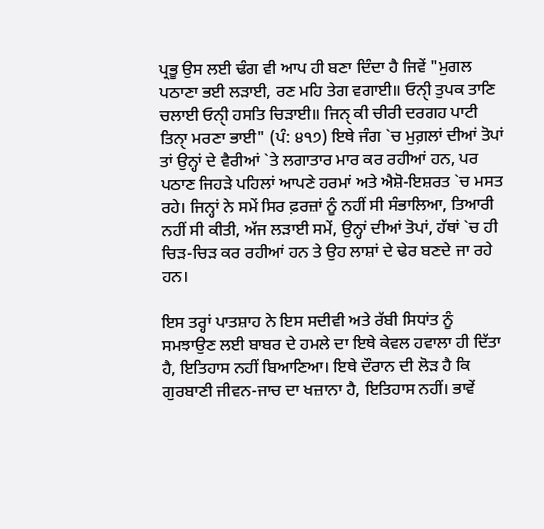ਪ੍ਰਭੂ ਉਸ ਲਈ ਢੰਗ ਵੀ ਆਪ ਹੀ ਬਣਾ ਦਿੰਦਾ ਹੈ ਜਿਵੇਂ "ਮੁਗਲ ਪਠਾਣਾ ਭਈ ਲੜਾਈ, ਰਣ ਮਹਿ ਤੇਗ ਵਗਾਈ॥ ਓਨੀੑ ਤੁਪਕ ਤਾਣਿ ਚਲਾਈ ਓਨੀੑ ਹਸਤਿ ਚਿੜਾਈ॥ ਜਿਨੑ ਕੀ ਚੀਰੀ ਦਰਗਹ ਪਾਟੀ ਤਿਨਾੑ ਮਰਣਾ ਭਾਈ" (ਪੰ: ੪੧੭) ਇਥੇ ਜੰਗ `ਚ ਮੁਗ਼ਲਾਂ ਦੀਆਂ ਤੋਪਾਂ ਤਾਂ ਉਨ੍ਹਾਂ ਦੇ ਵੈਰੀਆਂ `ਤੇ ਲਗਾਤਾਰ ਮਾਰ ਕਰ ਰਹੀਆਂ ਹਨ, ਪਰ ਪਠਾਣ ਜਿਹੜੇ ਪਹਿਲਾਂ ਆਪਣੇ ਹਰਮਾਂ ਅਤੇ ਐਸ਼ੋ-ਇਸ਼ਰਤ `ਚ ਮਸਤ ਰਹੇ। ਜਿਨ੍ਹਾਂ ਨੇ ਸਮੇਂ ਸਿਰ ਫ਼ਰਜ਼ਾਂ ਨੂੰ ਨਹੀਂ ਸੀ ਸੰਭਾਲਿਆ, ਤਿਆਰੀ ਨਹੀਂ ਸੀ ਕੀਤੀ, ਅੱਜ ਲੜਾਈ ਸਮੇਂ, ਉਨ੍ਹਾਂ ਦੀਆਂ ਤੋਪਾਂ, ਹੱਥਾਂ `ਚ ਹੀ ਚਿੜ-ਚਿੜ ਕਰ ਰਹੀਆਂ ਹਨ ਤੇ ਉਹ ਲਾਸ਼ਾਂ ਦੇ ਢੇਰ ਬਣਦੇ ਜਾ ਰਹੇ ਹਨ।

ਇਸ ਤਰ੍ਹਾਂ ਪਾਤਸ਼ਾਹ ਨੇ ਇਸ ਸਦੀਵੀ ਅਤੇ ਰੱਬੀ ਸਿਧਾਂਤ ਨੂੰ ਸਮਝਾਉਣ ਲਈ ਬਾਬਰ ਦੇ ਹਮਲੇ ਦਾ ਇਥੇ ਕੇਵਲ ਹਵਾਲਾ ਹੀ ਦਿੱਤਾ ਹੈ, ਇਤਿਹਾਸ ਨਹੀਂ ਬਿਆਣਿਆ। ਇਥੇ ਦੌਰਾਨ ਦੀ ਲੋੜ ਹੈ ਕਿ ਗੁਰਬਾਣੀ ਜੀਵਨ-ਜਾਚ ਦਾ ਖਜ਼ਾਨਾ ਹੈ, ਇਤਿਹਾਸ ਨਹੀਂ। ਭਾਵੇਂ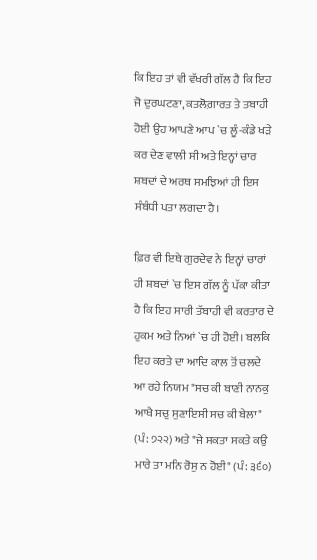ਕਿ ਇਹ ਤਾਂ ਵੀ ਵੱਖਰੀ ਗੱਲ ਹੈ ਕਿ ਇਹ ਜੋ ਦੁਰਘਟਣਾ, ਕਤਲੋਗ਼ਾਰਤ ਤੇ ਤਬਾਹੀ ਹੋਈ ਉਹ ਆਪਣੇ ਆਪ `ਚ ਲੂੰ-ਕੰਡੇ ਖੜੇ ਕਰ ਦੇਣ ਵਾਲੀ ਸੀ ਅਤੇ ਇਨ੍ਹਾਂ ਚਾਰ ਸ਼ਬਦਾਂ ਦੇ ਅਰਥ ਸਮਝਿਆਂ ਹੀ ਇਸ ਸੰਬੰਧੀ ਪਤਾ ਲਗਦਾ ਹੈ।

ਫ਼ਿਰ ਵੀ ਇਥੇ ਗੁਰਦੇਵ ਨੇ ਇਨ੍ਹਾਂ ਚਾਰਾਂ ਹੀ ਸ਼ਬਦਾਂ `ਚ ਇਸ ਗੱਲ ਨੂੰ ਪੱਕਾ ਕੀਤਾ ਹੈ ਕਿ ਇਹ ਸਾਰੀ ਤੱਬਾਹੀ ਵੀ ਕਰਤਾਰ ਦੇ ਹੁਕਮ ਅਤੇ ਨਿਆਂ `ਚ ਹੀ ਹੋਈ। ਬਲਕਿ ਇਹ ਕਰਤੇ ਦਾ ਆਦਿ ਕਾਲ ਤੋਂ ਚਲਦੇ ਆ ਰਹੇ ਨਿਯਮ "ਸਚ ਕੀ ਬਾਣੀ ਨਾਨਕੁ ਆਖੈ ਸਚੁ ਸੁਣਾਇਸੀ ਸਚ ਕੀ ਬੇਲਾ" (ਪੰ: ੭੨੨) ਅਤੇ "ਜੇ ਸਕਤਾ ਸਕਤੇ ਕਉ ਮਾਰੇ ਤਾ ਮਨਿ ਰੋਸੁ ਨ ਹੋਈ" (ਪੰ: ੩੬੦)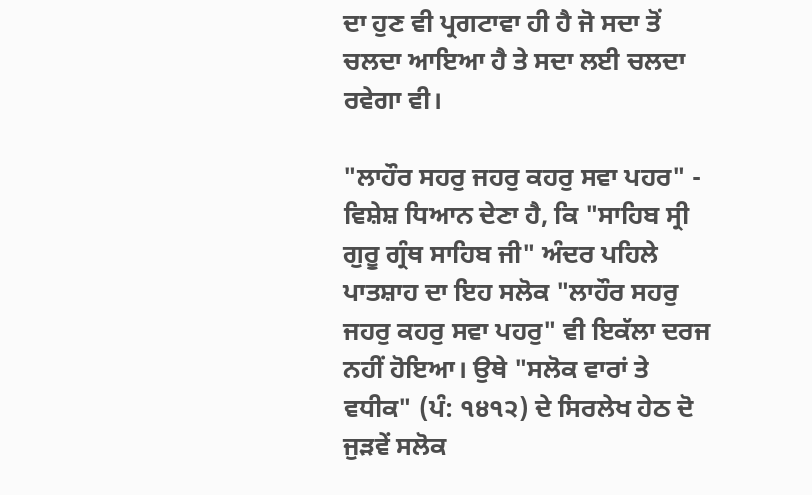ਦਾ ਹੁਣ ਵੀ ਪ੍ਰਗਟਾਵਾ ਹੀ ਹੈ ਜੋ ਸਦਾ ਤੋਂ ਚਲਦਾ ਆਇਆ ਹੈ ਤੇ ਸਦਾ ਲਈ ਚਲਦਾ ਰਵੇਗਾ ਵੀ।

"ਲਾਹੌਰ ਸਹਰੁ ਜਹਰੁ ਕਹਰੁ ਸਵਾ ਪਹਰ" - ਵਿਸ਼ੇਸ਼ ਧਿਆਨ ਦੇਣਾ ਹੈ, ਕਿ "ਸਾਹਿਬ ਸ੍ਰੀ ਗੁਰੂ ਗ੍ਰੰਥ ਸਾਹਿਬ ਜੀ" ਅੰਦਰ ਪਹਿਲੇ ਪਾਤਸ਼ਾਹ ਦਾ ਇਹ ਸਲੋਕ "ਲਾਹੌਰ ਸਹਰੁ ਜਹਰੁ ਕਹਰੁ ਸਵਾ ਪਹਰੁ" ਵੀ ਇਕੱਲਾ ਦਰਜ ਨਹੀਂ ਹੋਇਆ। ਉਥੇ "ਸਲੋਕ ਵਾਰਾਂ ਤੇ ਵਧੀਕ" (ਪੰ: ੧੪੧੨) ਦੇ ਸਿਰਲੇਖ ਹੇਠ ਦੋ ਜੁੜਵੇਂ ਸਲੋਕ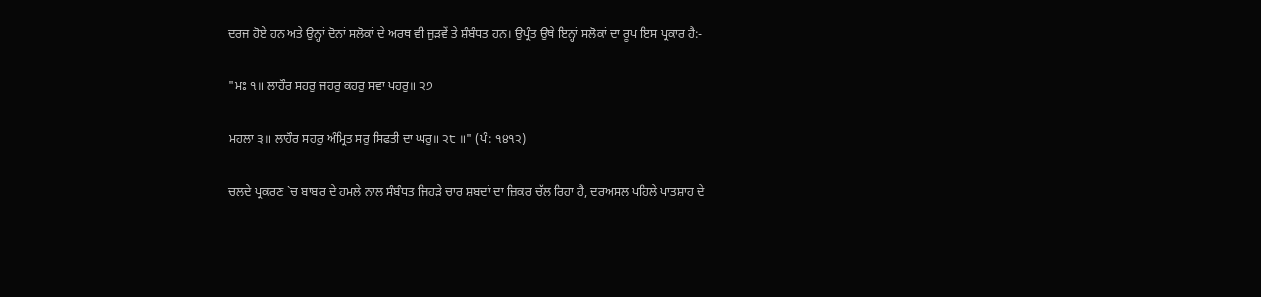ਦਰਜ ਹੋਏ ਹਨ ਅਤੇ ਉਨ੍ਹਾਂ ਦੋਨਾਂ ਸਲੋਕਾਂ ਦੇ ਅਰਥ ਵੀ ਜੁੜਵੇਂ ਤੇ ਸ਼ੰਬੰਧਤ ਹਨ। ਉਪ੍ਰੰਤ ਉਥੇ ਇਨ੍ਹਾਂ ਸਲੋਕਾਂ ਦਾ ਰੂਪ ਇਸ ਪ੍ਰਕਾਰ ਹੈ:-

"ਮਃ ੧॥ ਲਾਹੌਰ ਸਹਰੁ ਜਹਰੁ ਕਹਰੁ ਸਵਾ ਪਹਰੁ॥ ੨੭

ਮਹਲਾ ੩॥ ਲਾਹੌਰ ਸਹਰੁ ਅੰਮ੍ਰਿਤ ਸਰੁ ਸਿਫਤੀ ਦਾ ਘਰੁ॥ ੨੮ ॥" (ਪੰ: ੧੪੧੨)

ਚਲਦੇ ਪ੍ਰਕਰਣ `ਚ ਬਾਬਰ ਦੇ ਹਮਲੇ ਨਾਲ ਸੰਬੰਧਤ ਜਿਹੜੇ ਚਾਰ ਸ਼ਬਦਾਂ ਦਾ ਜ਼ਿਕਰ ਚੱਲ ਰਿਹਾ ਹੈ, ਦਰਅਸਲ ਪਹਿਲੇ ਪਾਤਸ਼ਾਹ ਦੇ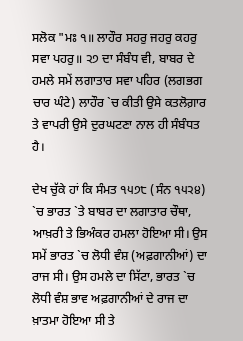ਸਲੋਕ "ਮਃ ੧॥ ਲਾਹੌਰ ਸਹਰੁ ਜਹਰੁ ਕਹਰੁ ਸਵਾ ਪਹਰੁ॥ ੨੭ ਦਾ ਸੰਬੰਧ ਵੀ, ਬਾਬਰ ਦੇ ਹਮਲੇ ਸਮੇਂ ਲਗਾਤਾਰ ਸਵਾ ਪਹਿਰ (ਲਗਭਗ ਚਾਰ ਘੰਟੇ) ਲਾਹੌਰ `ਚ ਕੀਤੀ ਉਸੇ ਕਤਲੋਗ਼ਾਰ ਤੇ ਵਾਪਰੀ ਉਸੇ ਦੁਰਘਟਣਾ ਨਾਲ ਹੀ ਸੰਬੰਧਤ ਹੈ।

ਦੇਖ ਚੁੱਕੇ ਹਾਂ ਕਿ ਸੰਮਤ ੧੫੭੮ (ਸੰਨ ੧੫੨੪) `ਚ ਭਾਰਤ `ਤੇ ਬਾਬਰ ਦਾ ਲਗਾਤਾਰ ਚੌਥਾ, ਆਖ਼ਰੀ ਤੇ ਭਿਅੰਕਰ ਹਮਲਾ ਹੋਇਆ ਸੀ। ਉਸ ਸਮੇਂ ਭਾਰਤ `ਚ ਲੋਧੀ ਵੰਸ਼ (ਅਫ਼ਗਾਨੀਆਂ) ਦਾ ਰਾਜ ਸੀ। ਉਸ ਹਮਲੇ ਦਾ ਸਿੱਟਾ, ਭਾਰਤ `ਚ ਲੋਧੀ ਵੰਸ਼ ਭਾਵ ਅਫ਼ਗਾਨੀਆਂ ਦੇ ਰਾਜ ਦਾ ਖ਼ਾਤਮਾ ਹੋਇਆ ਸੀ ਤੇ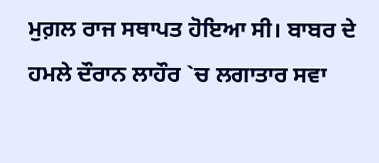ਮੁਗ਼ਲ ਰਾਜ ਸਥਾਪਤ ਹੋਇਆ ਸੀ। ਬਾਬਰ ਦੇ ਹਮਲੇ ਦੌਰਾਨ ਲਾਹੌਰ `ਚ ਲਗਾਤਾਰ ਸਵਾ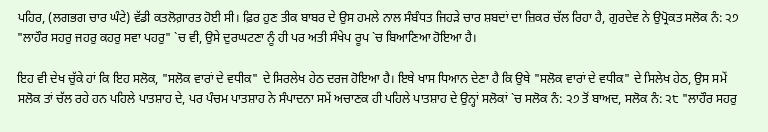ਪਹਿਰ, (ਲਗਭਗ ਚਾਰ ਘੰਟੇ) ਵੱਡੀ ਕਤਲੋਗ਼ਾਰਤ ਹੋਈ ਸੀ। ਫ਼ਿਰ ਹੁਣ ਤੀਕ ਬਾਬਰ ਦੇ ਉਸ ਹਮਲੇ ਨਾਲ ਸੰਬੰਧਤ ਜਿਹੜੇ ਚਾਰ ਸ਼ਬਦਾਂ ਦਾ ਜ਼ਿਕਰ ਚੱਲ ਰਿਹਾ ਹੈ, ਗੁਰਦੇਵ ਨੇ ਉਪ੍ਰੋਕਤ ਸਲੋਕ ਨੰ: ੨੭ "ਲਾਹੌਰ ਸਹਰੁ ਜਹਰੁ ਕਹਰੁ ਸਵਾ ਪਹਰੁ" `ਚ ਵੀ, ਉਸੇ ਦੁਰਘਟਣਾ ਨੂੰ ਹੀ ਪਰ ਅਤੀ ਸੰਖੇਪ ਰੂਪ `ਚ ਬਿਆਣਿਆ ਹੋਇਆ ਹੈ।

ਇਹ ਵੀ ਦੇਖ ਚੁੱਕੇ ਹਾਂ ਕਿ ਇਹ ਸਲੋਕ, "ਸਲੋਕ ਵਾਰਾਂ ਦੇ ਵਧੀਕ" ਦੇ ਸਿਰਲੇਖ ਹੇਠ ਦਰਜ ਹੋਇਆ ਹੈ। ਇਥੇ ਖਾਸ ਧਿਆਨ ਦੇਣਾ ਹੈ ਕਿ ਉਥੇ "ਸਲੋਕ ਵਾਰਾਂ ਦੇ ਵਧੀਕ" ਦੇ ਸਿਲੇਖ ਹੇਠ, ਉਸ ਸਮੇਂ ਸਲੋਕ ਤਾਂ ਚੱਲ ਰਹੇ ਹਨ ਪਹਿਲੇ ਪਾਤਸ਼ਾਹ ਦੇ, ਪਰ ਪੰਚਮ ਪਾਤਸ਼ਾਹ ਨੇ ਸੰਪਾਦਨਾ ਸਮੇਂ ਅਚਾਣਕ ਹੀ ਪਹਿਲੇ ਪਾਤਸ਼ਾਹ ਦੇ ਉਨ੍ਹਾਂ ਸਲੋਕਾਂ `ਚ ਸਲੋਕ ਨੰ: ੨੭ ਤੋਂ ਬਾਅਦ, ਸਲੋਕ ਨੰ: ੨੮ "ਲਾਹੌਰ ਸਹਰੁ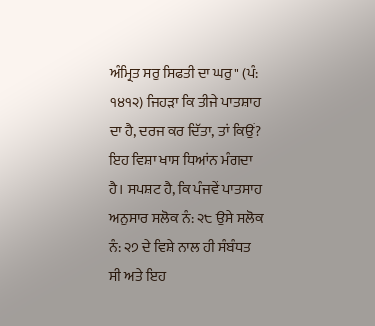ਅੰਮ੍ਰਿਤ ਸਰੁ ਸਿਫਤੀ ਦਾ ਘਰੁ" (ਪੰ: ੧੪੧੨) ਜਿਹੜਾ ਕਿ ਤੀਜੇ ਪਾਤਸ਼ਾਹ ਦਾ ਹੈ, ਦਰਜ ਕਰ ਦਿੱਤਾ, ਤਾਂ ਕਿਉਂ? ਇਹ ਵਿਸ਼ਾ ਖਾਸ ਧਿਆਂਨ ਮੰਗਦਾ ਹੈ। ਸਪਸ਼ਟ ਹੈ, ਕਿ ਪੰਜਵੇਂ ਪਾਤਸਾਹ ਅਨੁਸਾਰ ਸਲੋਕ ਨੰ: ੨੮ ਉਸੇ ਸਲੋਕ ਨੰ: ੨੭ ਦੇ ਵਿਸ਼ੇ ਨਾਲ ਹੀ ਸੰਬੰਧਤ ਸੀ ਅਤੇ ਇਹ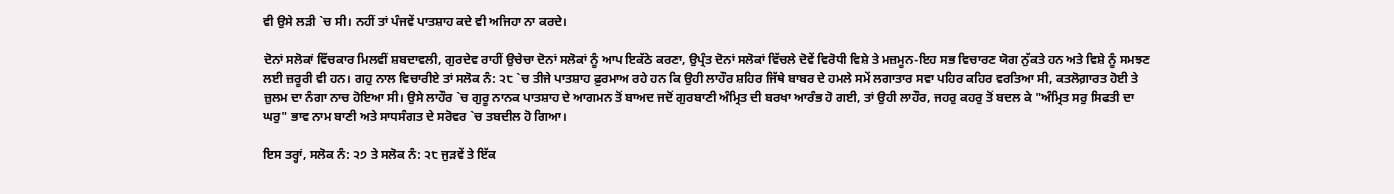ਵੀ ਉਸੇ ਲੜੀ `ਚ ਸੀ। ਨਹੀਂ ਤਾਂ ਪੰਜਵੇਂ ਪਾਤਸ਼ਾਹ ਕਦੇ ਵੀ ਅਜਿਹਾ ਨਾ ਕਰਦੇ।

ਦੋਨਾਂ ਸਲੋਕਾਂ ਵਿੱਚਕਾਰ ਮਿਲਵੀਂ ਸ਼ਬਦਾਵਲੀ, ਗੁਰਦੇਵ ਰਾਹੀਂ ਉਚੇਚਾ ਦੋਨਾਂ ਸਲੋਕਾਂ ਨੂੰ ਆਪ ਇਕੱਠੇ ਕਰਣਾ, ਉਪ੍ਰੰਤ ਦੋਨਾਂ ਸਲੋਕਾਂ ਵਿੱਚਲੇ ਦੋਵੇਂ ਵਿਰੋਧੀ ਵਿਸ਼ੇ ਤੇ ਮਜ਼ਮੂਨ-ਇਹ ਸਭ ਵਿਚਾਰਣ ਯੋਗ ਨੁੱਕਤੇ ਹਨ ਅਤੇ ਵਿਸ਼ੇ ਨੂੰ ਸਮਝਣ ਲਈ ਜ਼ਰੂਰੀ ਵੀ ਹਨ। ਗਹੁ ਨਾਲ ਵਿਚਾਰੀਏ ਤਾਂ ਸਲੋਕ ਨੰ: ੨੮ `ਚ ਤੀਜੇ ਪਾਤਸ਼ਾਹ ਫ਼ੁਰਮਾਅ ਰਹੇ ਹਨ ਕਿ ਉਹੀ ਲਾਹੌਰ ਸ਼ਹਿਰ ਜਿੱਥੇ ਬਾਬਰ ਦੇ ਹਮਲੇ ਸਮੇਂ ਲਗਾਤਾਰ ਸਵਾ ਪਹਿਰ ਕਹਿਰ ਵਰਤਿਆ ਸੀ, ਕਤਲੋਗ਼ਾਰਤ ਹੋਈ ਤੇ ਜ਼ੁਲਮ ਦਾ ਨੰਗਾ ਨਾਚ ਹੋਇਆ ਸੀ। ਉਸੇ ਲਾਹੌਰ `ਚ ਗੁਰੂ ਨਾਨਕ ਪਾਤਸ਼ਾਹ ਦੇ ਆਗਮਨ ਤੋਂ ਬਾਅਦ ਜਦੋਂ ਗੁਰਬਾਣੀ ਅੰਮ੍ਰਿਤ ਦੀ ਬਰਖਾ ਆਰੰਭ ਹੋ ਗਈ, ਤਾਂ ਉਹੀ ਲਾਹੌਰ, ਜਹਰੁ ਕਹਰੁ ਤੋਂ ਬਦਲ ਕੇ "ਅੰਮ੍ਰਿਤ ਸਰੁ ਸਿਫਤੀ ਦਾ ਘਰੁ" ਭਾਵ ਨਾਮ ਬਾਣੀ ਅਤੇ ਸਾਧਸੰਗਤ ਦੇ ਸਰੋਵਰ `ਚ ਤਬਦੀਲ ਹੋ ਗਿਆ।

ਇਸ ਤਰ੍ਹਾਂ, ਸਲੋਕ ਨੰ: ੨੭ ਤੇ ਸਲੋਕ ਨੰ: ੨੮ ਜੁੜਵੇਂ ਤੇ ਇੱਕ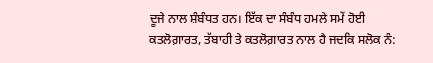ਦੂਜੇ ਨਾਲ ਸ਼ੰਬੰਧਤ ਹਨ। ਇੱਕ ਦਾ ਸੰਬੰਧ ਹਮਲੇ ਸਮੇਂ ਹੋਈ ਕਤਲੋਗ਼ਾਰਤ, ਤੱਬਾਹੀ ਤੇ ਕਤਲੋਗ਼ਾਰਤ ਨਾਲ ਹੈ ਜਦਕਿ ਸਲੋਕ ਨੰ: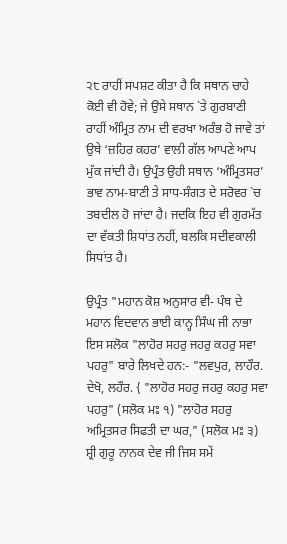੨੮ ਰਾਹੀਂ ਸਪਸ਼ਟ ਕੀਤਾ ਹੈ ਕਿ ਸਥਾਨ ਚਾਹੇ ਕੋਈ ਵੀ ਹੋਵੇ; ਜੇ ਉਸੇ ਸਥਾਨ `ਤੇ ਗੁਰਬਾਣੀ ਰਾਹੀਂ ਅੰਮ੍ਰਿਤ ਨਾਮ ਦੀ ਵਰਖਾ ਅਰੰਭ ਹੋ ਜਾਵੇ ਤਾਂ ਉਥੇ ‘ਜ਼ਹਿਰ ਕਹਰ’ ਵਾਲੀ ਗੱਲ ਆਪਣੇ ਆਪ ਮੁੱਕ ਜਾਂਦੀ ਹੈ। ਉਪ੍ਰੰਤ ਉਹੀ ਸਥਾਨ ‘ਅੰਮ੍ਰਿਤਸਰ’ ਭਾਵ ਨਾਮ-ਬਾਣੀ ਤੇ ਸਾਧ-ਸੰਗਤ ਦੇ ਸਰੋਵਰ `ਚ ਤਬਦੀਲ ਹੋ ਜਾਂਦਾ ਹੈ। ਜਦਕਿ ਇਹ ਵੀ ਗੁਰਮੱਤ ਦਾ ਵੱਕਤੀ ਸ਼ਿਧਾਂਤ ਨਹੀਂ, ਬਲਕਿ ਸਦੀਵਕਾਲੀ ਸਿਧਾਂਤ ਹੈ।

ਉਪ੍ਰੰਤ "ਮਹਾਨ ਕੋਸ਼ ਅਨੁਸਾਰ ਵੀ- ਪੰਥ ਦੇ ਮਹਾਨ ਵਿਦਵਾਨ ਭਾਈ ਕਾਨ੍ਹ ਸਿੰਘ ਜੀ ਨਾਭਾ ਇਸ ਸਲੋਕ "ਲਾਹੋਰ ਸਹਰੁ ਜਹਰੁ ਕਹਰੁ ਸਵਾ ਪਹਰੁ" ਬਾਰੇ ਲਿਖਦੇ ਹਨ:- "ਲਵਪੁਰ, ਲਾਹੌਰ. ਦੇਖੋ, ਲਹੌਰ. { "ਲਾਹੋਰ ਸਹਰੁ ਜਹਰੁ ਕਹਰੁ ਸਵਾ ਪਹਰੁ" (ਸਲੋਕ ਮਃ ੧) "ਲਾਹੋਰ ਸਹਰੁ ਅਮ੍ਰਿਤਸਰ ਸਿਫਤੀ ਦਾ ਘਰ," (ਸਲੋਕ ਮਃ ੩) ਸ਼੍ਰੀ ਗੁਰੂ ਨਾਨਕ ਦੇਵ ਜੀ ਜਿਸ ਸਮੇਂ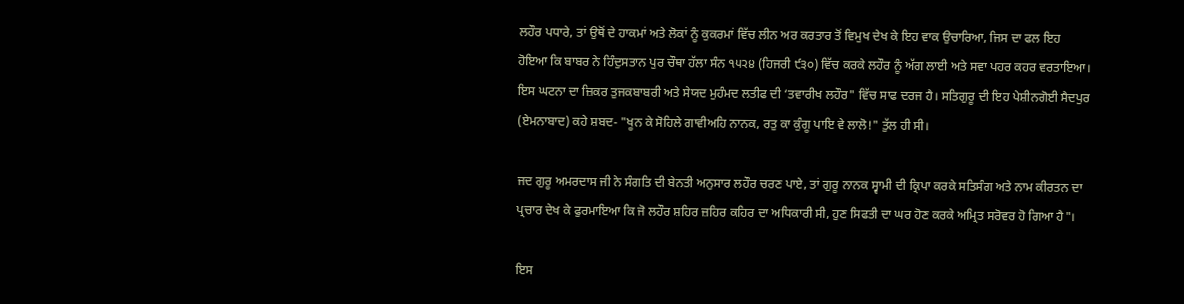ਲਹੌਰ ਪਧਾਰੇ, ਤਾਂ ਉਥੋਂ ਦੇ ਹਾਕਮਾਂ ਅਤੇ ਲੋਕਾਂ ਨੂੰ ਕੁਕਰਮਾਂ ਵਿੱਚ ਲੀਨ ਅਰ ਕਰਤਾਰ ਤੋਂ ਵਿਮੁਖ ਦੇਖ ਕੇ ਇਹ ਵਾਕ ਉਚਾਰਿਆ, ਜਿਸ ਦਾ ਫਲ ਇਹ ਹੋਇਆ ਕਿ ਬਾਬਰ ਨੇ ਹਿੰਦੁਸਤਾਨ ਪੁਰ ਚੌਥਾ ਹੱਲਾ ਸੰਨ ੧੫੨੪ (ਹਿਜਰੀ ੯੩੦) ਵਿੱਚ ਕਰਕੇ ਲਹੌਰ ਨੂੰ ਅੱਗ ਲਾਈ ਅਤੇ ਸਵਾ ਪਹਰ ਕਹਰ ਵਰਤਾਇਆ। ਇਸ ਘਟਨਾ ਦਾ ਜ਼ਿਕਰ ਤੁਜਕਬਾਬਰੀ ਅਤੇ ਸੇਯਦ ਮੁਹੰਮਦ ਲਤੀਫ ਦੀ ‘ਤਵਾਰੀਖ ਲਹੌਰ" ਵਿੱਚ ਸਾਫ ਦਰਜ ਹੈ। ਸਤਿਗੁਰੂ ਦੀ ਇਹ ਪੇਸ਼ੀਨਗੋਈ ਸੈਦਪੁਰ (ਏਮਨਾਬਾਦ) ਕਹੇ ਸ਼ਬਦ- "ਖੂਨ ਕੇ ਸੋਹਿਲੇ ਗਾਵੀਅਹਿ ਨਾਨਕ, ਰਤੁ ਕਾ ਕੁੰਗੂ ਪਾਇ ਵੇ ਲਾਲੋ!" ਤੁੱਲ ਹੀ ਸੀ।

ਜਦ ਗੁਰੂ ਅਮਰਦਾਸ ਜੀ ਨੇ ਸੰਗਤਿ ਦੀ ਬੇਨਤੀ ਅਨੁਸਾਰ ਲਹੌਰ ਚਰਣ ਪਾਏ, ਤਾਂ ਗੁਰੂ ਨਾਨਕ ਸ੍ਵਾਮੀ ਦੀ ਕ੍ਰਿਪਾ ਕਰਕੇ ਸਤਿਸੰਗ ਅਤੇ ਨਾਮ ਕੀਰਤਨ ਦਾ ਪ੍ਰਚਾਰ ਦੇਖ ਕੇ ਫੁਰਮਾਇਆ ਕਿ ਜੋ ਲਹੌਰ ਸ਼ਹਿਰ ਜ਼ਹਿਰ ਕਹਿਰ ਦਾ ਅਧਿਕਾਰੀ ਸੀ, ਹੁਣ ਸਿਫਤੀ ਦਾ ਘਰ ਹੋਣ ਕਰਕੇ ਅਮ੍ਰਿਤ ਸਰੋਵਰ ਹੋ ਗਿਆ ਹੈ"।

ਇਸ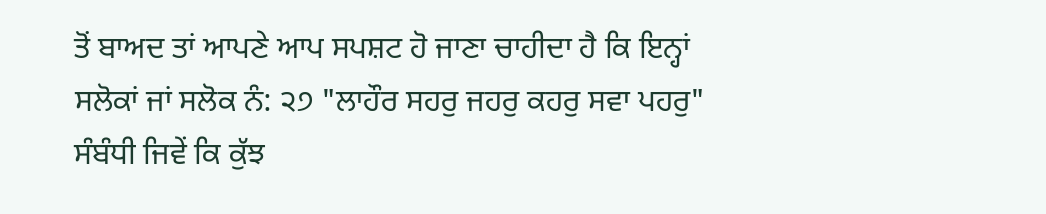ਤੋਂ ਬਾਅਦ ਤਾਂ ਆਪਣੇ ਆਪ ਸਪਸ਼ਟ ਹੋ ਜਾਣਾ ਚਾਹੀਦਾ ਹੈ ਕਿ ਇਨ੍ਹਾਂ ਸਲੋਕਾਂ ਜਾਂ ਸਲੋਕ ਨੰ: ੨੭ "ਲਾਹੌਰ ਸਹਰੁ ਜਹਰੁ ਕਹਰੁ ਸਵਾ ਪਹਰੁ" ਸੰਬੰਧੀ ਜਿਵੇਂ ਕਿ ਕੁੱਝ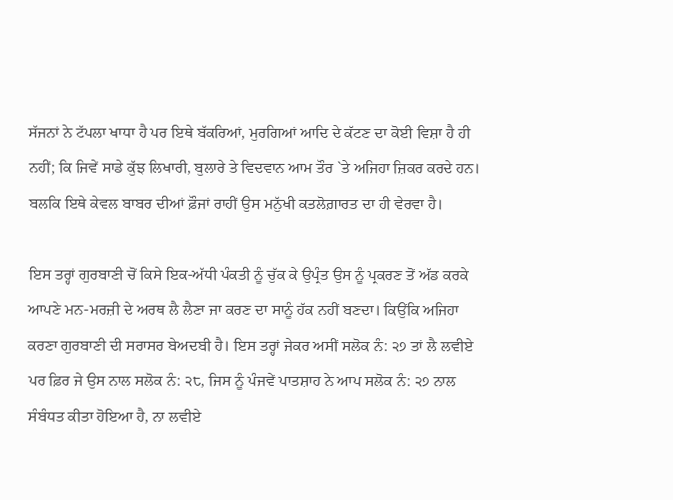ਸੱਜਨਾਂ ਨੇ ਟੱਪਲਾ ਖਾਧਾ ਹੈ ਪਰ ਇਥੇ ਬੱਕਰਿਆਂ, ਮੁਰਗਿਆਂ ਆਦਿ ਦੇ ਕੱਟਣ ਦਾ ਕੋਈ ਵਿਸ਼ਾ ਹੈ ਹੀ ਨਹੀਂ; ਕਿ ਜਿਵੇਂ ਸਾਡੇ ਕੁੱਝ ਲਿਖਾਰੀ, ਬੁਲਾਰੇ ਤੇ ਵਿਦਵਾਨ ਆਮ ਤੌਰ `ਤੇ ਅਜਿਹਾ ਜ਼ਿਕਰ ਕਰਦੇ ਹਨ। ਬਲਕਿ ਇਥੇ ਕੇਵਲ ਬਾਬਰ ਦੀਆਂ ਫ਼ੌਜਾਂ ਰਾਹੀਂ ਉਸ ਮਨੁੱਖੀ ਕਤਲੋਗ਼ਾਰਤ ਦਾ ਹੀ ਵੇਰਵਾ ਹੈ।

ਇਸ ਤਰ੍ਹਾਂ ਗੁਰਬਾਣੀ ਚੋਂ ਕਿਸੇ ਇਕ-ਅੱਧੀ ਪੰਕਤੀ ਨੂੰ ਚੁੱਕ ਕੇ ਉਪ੍ਰੰਤ ਉਸ ਨੂੰ ਪ੍ਰਕਰਣ ਤੋਂ ਅੱਡ ਕਰਕੇ ਆਪਣੇ ਮਨ-ਮਰਜ਼ੀ ਦੇ ਅਰਥ ਲੈ ਲੈਣਾ ਜਾ ਕਰਣ ਦਾ ਸਾਨੂੰ ਹੱਕ ਨਹੀਂ ਬਣਦਾ। ਕਿਉਂਕਿ ਅਜਿਹਾ ਕਰਣਾ ਗੁਰਬਾਣੀ ਦੀ ਸਰਾਸਰ ਬੇਅਦਬੀ ਹੈ। ਇਸ ਤਰ੍ਹਾਂ ਜੇਕਰ ਅਸੀਂ ਸਲੋਕ ਨੰ: ੨੭ ਤਾਂ ਲੈ ਲਵੀਏ ਪਰ ਫ਼ਿਰ ਜੇ ਉਸ ਨਾਲ ਸਲੋਕ ਨੰ: ੨੮, ਜਿਸ ਨੂੰ ਪੰਜਵੇਂ ਪਾਤਸ਼ਾਹ ਨੇ ਆਪ ਸਲੋਕ ਨੰ: ੨੭ ਨਾਲ ਸੰਬੰਧਤ ਕੀਤਾ ਹੋਇਆ ਹੈ, ਨਾ ਲਵੀਏ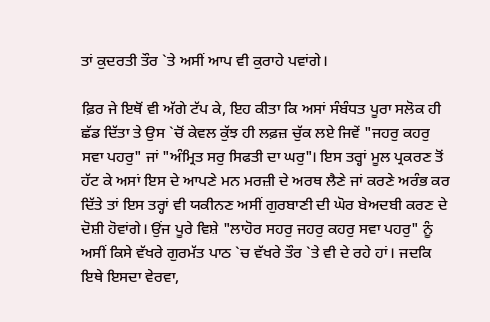ਤਾਂ ਕੁਦਰਤੀ ਤੌਰ `ਤੇ ਅਸੀਂ ਆਪ ਵੀ ਕੁਰਾਹੇ ਪਵਾਂਗੇ।

ਫ਼ਿਰ ਜੇ ਇਥੋਂ ਵੀ ਅੱਗੇ ਟੱਪ ਕੇ, ਇਹ ਕੀਤਾ ਕਿ ਅਸਾਂ ਸੰਬੰਧਤ ਪੂਰਾ ਸਲੋਕ ਹੀ ਛੱਡ ਦਿੱਤਾ ਤੇ ਉਸ `ਚੋਂ ਕੇਵਲ ਕੁੱਝ ਹੀ ਲਫ਼ਜ਼ ਚੁੱਕ ਲਏ ਜਿਵੇਂ "ਜਹਰੁ ਕਹਰੁ ਸਵਾ ਪਹਰੁ" ਜਾਂ "ਅੰਮ੍ਰਿਤ ਸਰੁ ਸਿਫਤੀ ਦਾ ਘਰੁ"। ਇਸ ਤਰ੍ਹਾਂ ਮੂਲ ਪ੍ਰਕਰਣ ਤੋਂ ਹੱਟ ਕੇ ਅਸਾਂ ਇਸ ਦੇ ਆਪਣੇ ਮਨ ਮਰਜ਼ੀ ਦੇ ਅਰਥ ਲੈਣੇ ਜਾਂ ਕਰਣੇ ਅਰੰਭ ਕਰ ਦਿੱਤੇ ਤਾਂ ਇਸ ਤਰ੍ਹਾਂ ਵੀ ਯਕੀਨਣ ਅਸੀਂ ਗੁਰਬਾਣੀ ਦੀ ਘੋਰ ਬੇਅਦਬੀ ਕਰਣ ਦੇ ਦੋਸ਼ੀ ਹੋਵਾਂਗੇ। ਉਂਜ ਪੂਰੇ ਵਿਸ਼ੇ "ਲਾਹੋਰ ਸਹਰੁ ਜਹਰੁ ਕਹਰੁ ਸਵਾ ਪਹਰੁ" ਨੂੰ ਅਸੀਂ ਕਿਸੇ ਵੱਖਰੇ ਗੁਰਮੱਤ ਪਾਠ `ਚ ਵੱਖਰੇ ਤੌਰ `ਤੇ ਵੀ ਦੇ ਰਹੇ ਹਾਂ। ਜਦਕਿ ਇਥੇ ਇਸਦਾ ਵੇਰਵਾ,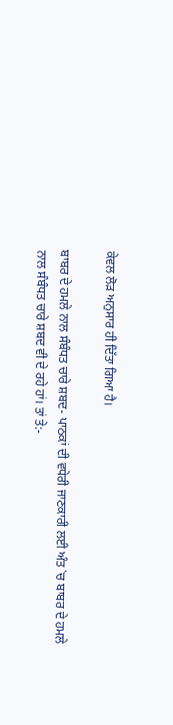ਕੇਵਲ ਲੋੜ ਅਨੁਸਾਰ ਹੀ ਦਿੱਤਾ ਗਿਆ ਹੈ।

ਬਾਬਰ ਦੇ ਹਮਲੇ ਨਾਲ ਸੰਬੰਧਤ ਚਾਰੇ ਸ਼ਬਦ- ਪਾਠਕਾਂ ਦੀ ਵਧੇਰੀ ਜਾਣਕਾਰੀ ਲਈ ਅੰਤ `ਚ ਬਾਬਰ ਦੇ ਹਮਲੇ ਨਾਲ ਸੰਬੰਧਤ ਚਾਰੇ ਸ਼ਬਦ ਵੀ ਦੇ ਰਹੇ ਹਾਂ। ਤਾਂ ਤੇ:-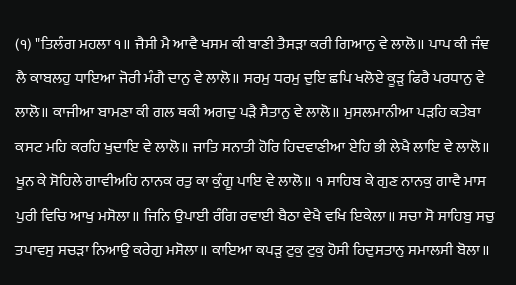(੧) "ਤਿਲੰਗ ਮਹਲਾ ੧॥ ਜੈਸੀ ਮੈ ਆਵੈ ਖਸਮ ਕੀ ਬਾਣੀ ਤੈਸੜਾ ਕਰੀ ਗਿਆਨੁ ਵੇ ਲਾਲੋ॥ ਪਾਪ ਕੀ ਜੰਞ ਲੈ ਕਾਬਲਹੁ ਧਾਇਆ ਜੋਰੀ ਮੰਗੈ ਦਾਨੁ ਵੇ ਲਾਲੋ॥ ਸਰਮੁ ਧਰਮੁ ਦੁਇ ਛਪਿ ਖਲੋਏ ਕੂੜੁ ਫਿਰੈ ਪਰਧਾਨੁ ਵੇ ਲਾਲੋ॥ ਕਾਜੀਆ ਬਾਮਣਾ ਕੀ ਗਲ ਥਕੀ ਅਗਦੁ ਪੜੈ ਸੈਤਾਨੁ ਵੇ ਲਾਲੋ॥ ਮੁਸਲਮਾਨੀਆ ਪੜਹਿ ਕਤੇਬਾ ਕਸਟ ਮਹਿ ਕਰਹਿ ਖੁਦਾਇ ਵੇ ਲਾਲੋ॥ ਜਾਤਿ ਸਨਾਤੀ ਹੋਰਿ ਹਿਦਵਾਣੀਆ ਏਹਿ ਭੀ ਲੇਖੈ ਲਾਇ ਵੇ ਲਾਲੋ॥ ਖੂਨ ਕੇ ਸੋਹਿਲੇ ਗਾਵੀਅਹਿ ਨਾਨਕ ਰਤੁ ਕਾ ਕੁੰਗੂ ਪਾਇ ਵੇ ਲਾਲੋ॥ ੧ ਸਾਹਿਬ ਕੇ ਗੁਣ ਨਾਨਕੁ ਗਾਵੈ ਮਾਸ ਪੁਰੀ ਵਿਚਿ ਆਖੁ ਮਸੋਲਾ॥ ਜਿਨਿ ਉਪਾਈ ਰੰਗਿ ਰਵਾਈ ਬੈਠਾ ਵੇਖੈ ਵਖਿ ਇਕੇਲਾ॥ ਸਚਾ ਸੋ ਸਾਹਿਬੁ ਸਚੁ ਤਪਾਵਸੁ ਸਚੜਾ ਨਿਆਉ ਕਰੇਗੁ ਮਸੋਲਾ॥ ਕਾਇਆ ਕਪੜੁ ਟੁਕੁ ਟੁਕੁ ਹੋਸੀ ਹਿਦੁਸਤਾਨੁ ਸਮਾਲਸੀ ਬੋਲਾ॥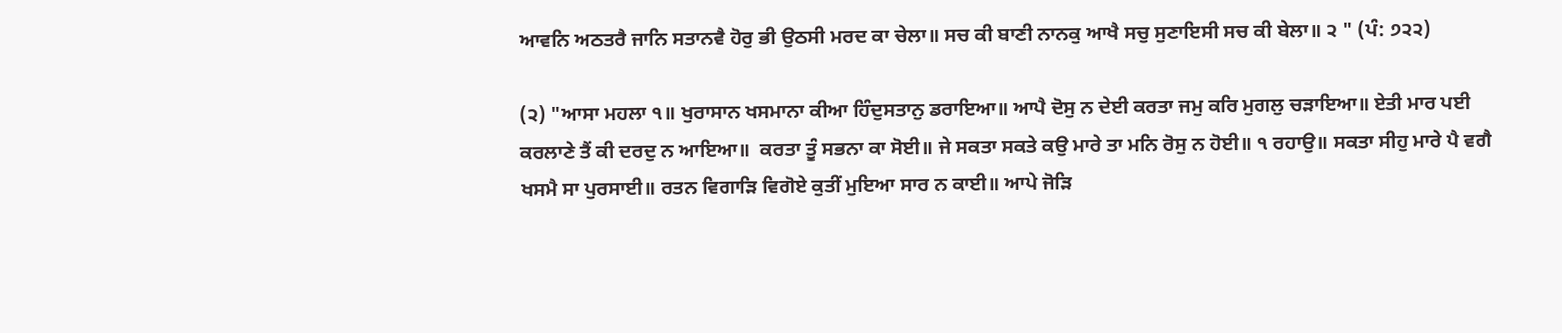ਆਵਨਿ ਅਠਤਰੈ ਜਾਨਿ ਸਤਾਨਵੈ ਹੋਰੁ ਭੀ ਉਠਸੀ ਮਰਦ ਕਾ ਚੇਲਾ॥ ਸਚ ਕੀ ਬਾਣੀ ਨਾਨਕੁ ਆਖੈ ਸਚੁ ਸੁਣਾਇਸੀ ਸਚ ਕੀ ਬੇਲਾ॥ ੨ " (ਪੰ: ੭੨੨)

(੨) "ਆਸਾ ਮਹਲਾ ੧॥ ਖੁਰਾਸਾਨ ਖਸਮਾਨਾ ਕੀਆ ਹਿੰਦੁਸਤਾਨੁ ਡਰਾਇਆ॥ ਆਪੈ ਦੋਸੁ ਨ ਦੇਈ ਕਰਤਾ ਜਮੁ ਕਰਿ ਮੁਗਲੁ ਚੜਾਇਆ॥ ਏਤੀ ਮਾਰ ਪਈ ਕਰਲਾਣੇ ਤੈਂ ਕੀ ਦਰਦੁ ਨ ਆਇਆ॥  ਕਰਤਾ ਤੂੰ ਸਭਨਾ ਕਾ ਸੋਈ॥ ਜੇ ਸਕਤਾ ਸਕਤੇ ਕਉ ਮਾਰੇ ਤਾ ਮਨਿ ਰੋਸੁ ਨ ਹੋਈ॥ ੧ ਰਹਾਉ॥ ਸਕਤਾ ਸੀਹੁ ਮਾਰੇ ਪੈ ਵਗੈ ਖਸਮੈ ਸਾ ਪੁਰਸਾਈ॥ ਰਤਨ ਵਿਗਾੜਿ ਵਿਗੋਏ ਕੁਤੀਂ ਮੁਇਆ ਸਾਰ ਨ ਕਾਈ॥ ਆਪੇ ਜੋੜਿ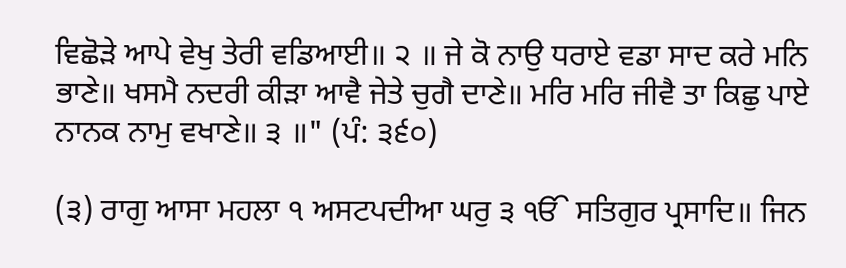ਵਿਛੋੜੇ ਆਪੇ ਵੇਖੁ ਤੇਰੀ ਵਡਿਆਈ॥ ੨ ॥ ਜੇ ਕੋ ਨਾਉ ਧਰਾਏ ਵਡਾ ਸਾਦ ਕਰੇ ਮਨਿ ਭਾਣੇ॥ ਖਸਮੈ ਨਦਰੀ ਕੀੜਾ ਆਵੈ ਜੇਤੇ ਚੁਗੈ ਦਾਣੇ॥ ਮਰਿ ਮਰਿ ਜੀਵੈ ਤਾ ਕਿਛੁ ਪਾਏ ਨਾਨਕ ਨਾਮੁ ਵਖਾਣੇ॥ ੩ ॥" (ਪੰ: ੩੬੦)

(੩) ਰਾਗੁ ਆਸਾ ਮਹਲਾ ੧ ਅਸਟਪਦੀਆ ਘਰੁ ੩ ੴ ਸਤਿਗੁਰ ਪ੍ਰਸਾਦਿ॥ ਜਿਨ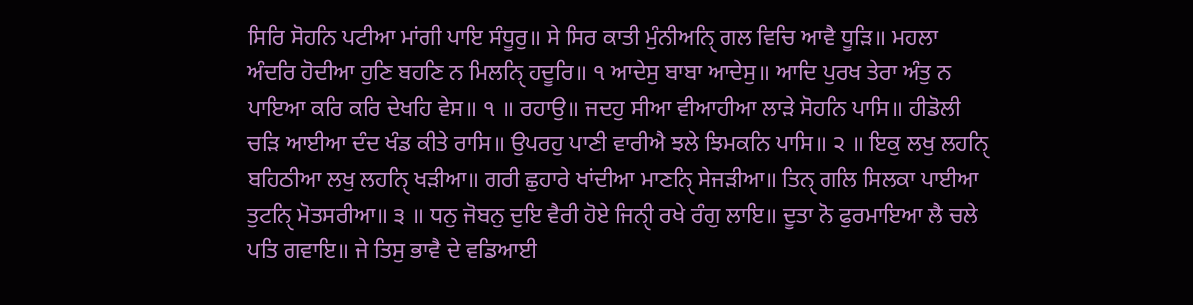ਸਿਰਿ ਸੋਹਨਿ ਪਟੀਆ ਮਾਂਗੀ ਪਾਇ ਸੰਧੂਰੁ॥ ਸੇ ਸਿਰ ਕਾਤੀ ਮੁੰਨੀਅਨਿੑ ਗਲ ਵਿਚਿ ਆਵੈ ਧੂੜਿ॥ ਮਹਲਾ ਅੰਦਰਿ ਹੋਦੀਆ ਹੁਣਿ ਬਹਣਿ ਨ ਮਿਲਨਿੑ ਹਦੂਰਿ॥ ੧ ਆਦੇਸੁ ਬਾਬਾ ਆਦੇਸੁ॥ ਆਦਿ ਪੁਰਖ ਤੇਰਾ ਅੰਤੁ ਨ ਪਾਇਆ ਕਰਿ ਕਰਿ ਦੇਖਹਿ ਵੇਸ॥ ੧ ॥ ਰਹਾਉ॥ ਜਦਹੁ ਸੀਆ ਵੀਆਹੀਆ ਲਾੜੇ ਸੋਹਨਿ ਪਾਸਿ॥ ਹੀਡੋਲੀ ਚੜਿ ਆਈਆ ਦੰਦ ਖੰਡ ਕੀਤੇ ਰਾਸਿ॥ ਉਪਰਹੁ ਪਾਣੀ ਵਾਰੀਐ ਝਲੇ ਝਿਮਕਨਿ ਪਾਸਿ॥ ੨ ॥ ਇਕੁ ਲਖੁ ਲਹਨਿੑ ਬਹਿਠੀਆ ਲਖੁ ਲਹਨਿੑ ਖੜੀਆ॥ ਗਰੀ ਛੁਹਾਰੇ ਖਾਂਦੀਆ ਮਾਣਨਿੑ ਸੇਜੜੀਆ॥ ਤਿਨੑ ਗਲਿ ਸਿਲਕਾ ਪਾਈਆ ਤੁਟਨਿੑ ਮੋਤਸਰੀਆ॥ ੩ ॥ ਧਨੁ ਜੋਬਨੁ ਦੁਇ ਵੈਰੀ ਹੋਏ ਜਿਨੀੑ ਰਖੇ ਰੰਗੁ ਲਾਇ॥ ਦੂਤਾ ਨੋ ਫੁਰਮਾਇਆ ਲੈ ਚਲੇ ਪਤਿ ਗਵਾਇ॥ ਜੇ ਤਿਸੁ ਭਾਵੈ ਦੇ ਵਡਿਆਈ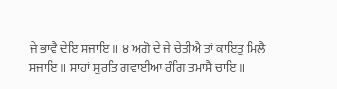ਜੇ ਭਾਵੈ ਦੇਇ ਸਜਾਇ॥ ੪ ਅਗੋ ਦੇ ਜੇ ਚੇਤੀਐ ਤਾਂ ਕਾਇਤੁ ਮਿਲੈ ਸਜਾਇ॥ ਸਾਹਾਂ ਸੁਰਤਿ ਗਵਾਈਆ ਰੰਗਿ ਤਮਾਸੈ ਚਾਇ॥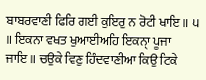ਬਾਬਰਵਾਣੀ ਫਿਰਿ ਗਈ ਕੁਇਰੁ ਨ ਰੋਟੀ ਖਾਇ॥ ੫ ॥ ਇਕਨਾ ਵਖਤ ਖੁਆਈਅਹਿ ਇਕਨਾੑ ਪੂਜਾ ਜਾਇ॥ ਚਉਕੇ ਵਿਣੁ ਹਿੰਦਵਾਣੀਆ ਕਿਉ ਟਿਕੇ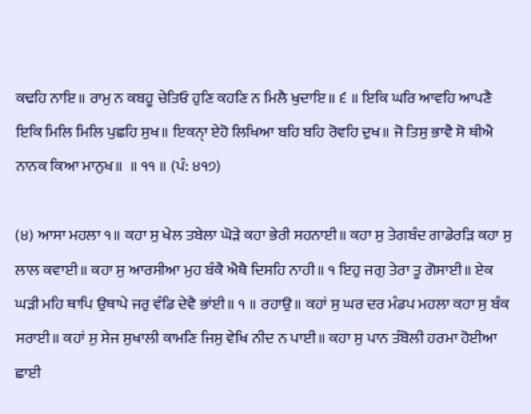ਕਢਹਿ ਨਾਇ॥ ਰਾਮੁ ਨ ਕਬਹੂ ਚੇਤਿਓ ਹੁਣਿ ਕਹਣਿ ਨ ਮਿਲੈ ਖੁਦਾਇ॥ ੬ ॥ ਇਕਿ ਘਰਿ ਆਵਹਿ ਆਪਣੈ ਇਕਿ ਮਿਲਿ ਮਿਲਿ ਪੁਛਹਿ ਸੁਖ॥ ਇਕਨਾੑ ਏਹੋ ਲਿਖਿਆ ਬਹਿ ਬਹਿ ਰੋਵਹਿ ਦੁਖ॥ ਜੋ ਤਿਸੁ ਭਾਵੈ ਸੋ ਥੀਐ ਨਾਨਕ ਕਿਆ ਮਾਨੁਖ॥  ॥ ੧੧ ॥ (ਪੰ: ੪੧੭)

(੪) ਆਸਾ ਮਹਲਾ ੧॥ ਕਹਾ ਸੁ ਖੇਲ ਤਬੇਲਾ ਘੋੜੇ ਕਹਾ ਭੇਰੀ ਸਹਨਾਈ॥ ਕਹਾ ਸੁ ਤੇਗਬੰਦ ਗਾਡੇਰੜਿ ਕਹਾ ਸੁ ਲਾਲ ਕਵਾਈ॥ ਕਹਾ ਸੁ ਆਰਸੀਆ ਮੁਹ ਬੰਕੈ ਐਥੈ ਦਿਸਹਿ ਨਾਹੀ॥ ੧ ਇਹੁ ਜਗੁ ਤੇਰਾ ਤੂ ਗੋਸਾਈ॥ ਏਕ ਘੜੀ ਮਹਿ ਥਾਪਿ ਉਥਾਪੇ ਜਰੁ ਵੰਡਿ ਦੇਵੈ ਭਾਂਈ॥ ੧ ॥ ਰਹਾਉ॥ ਕਹਾਂ ਸੁ ਘਰ ਦਰ ਮੰਡਪ ਮਹਲਾ ਕਹਾ ਸੁ ਬੰਕ ਸਰਾਈ॥ ਕਹਾਂ ਸੁ ਸੇਜ ਸੁਖਾਲੀ ਕਾਮਣਿ ਜਿਸੁ ਵੇਖਿ ਨੀਦ ਨ ਪਾਈ॥ ਕਹਾ ਸੁ ਪਾਨ ਤੰਬੋਲੀ ਹਰਮਾ ਹੋਈਆ ਛਾਈ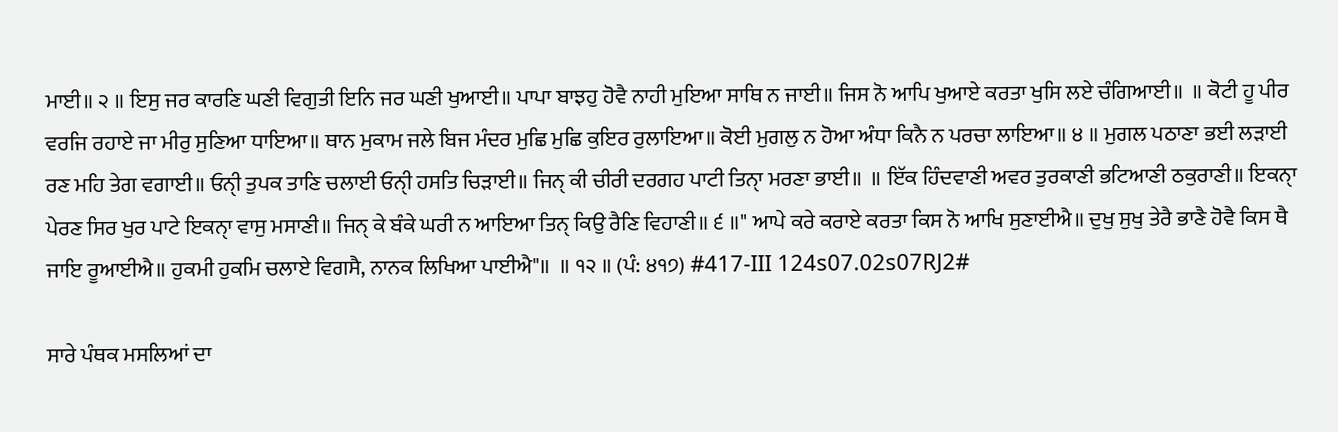ਮਾਈ॥ ੨ ॥ ਇਸੁ ਜਰ ਕਾਰਣਿ ਘਣੀ ਵਿਗੁਤੀ ਇਨਿ ਜਰ ਘਣੀ ਖੁਆਈ॥ ਪਾਪਾ ਬਾਝਹੁ ਹੋਵੈ ਨਾਹੀ ਮੁਇਆ ਸਾਥਿ ਨ ਜਾਈ॥ ਜਿਸ ਨੋ ਆਪਿ ਖੁਆਏ ਕਰਤਾ ਖੁਸਿ ਲਏ ਚੰਗਿਆਈ॥  ॥ ਕੋਟੀ ਹੂ ਪੀਰ ਵਰਜਿ ਰਹਾਏ ਜਾ ਮੀਰੁ ਸੁਣਿਆ ਧਾਇਆ॥ ਥਾਨ ਮੁਕਾਮ ਜਲੇ ਬਿਜ ਮੰਦਰ ਮੁਛਿ ਮੁਛਿ ਕੁਇਰ ਰੁਲਾਇਆ॥ ਕੋਈ ਮੁਗਲੁ ਨ ਹੋਆ ਅੰਧਾ ਕਿਨੈ ਨ ਪਰਚਾ ਲਾਇਆ॥ ੪ ॥ ਮੁਗਲ ਪਠਾਣਾ ਭਈ ਲੜਾਈ ਰਣ ਮਹਿ ਤੇਗ ਵਗਾਈ॥ ਓਨੀੑ ਤੁਪਕ ਤਾਣਿ ਚਲਾਈ ਓਨੀੑ ਹਸਤਿ ਚਿੜਾਈ॥ ਜਿਨੑ ਕੀ ਚੀਰੀ ਦਰਗਹ ਪਾਟੀ ਤਿਨਾੑ ਮਰਣਾ ਭਾਈ॥  ॥ ਇੱਕ ਹਿੰਦਵਾਣੀ ਅਵਰ ਤੁਰਕਾਣੀ ਭਟਿਆਣੀ ਠਕੁਰਾਣੀ॥ ਇਕਨਾੑ ਪੇਰਣ ਸਿਰ ਖੁਰ ਪਾਟੇ ਇਕਨਾੑ ਵਾਸੁ ਮਸਾਣੀ॥ ਜਿਨੑ ਕੇ ਬੰਕੇ ਘਰੀ ਨ ਆਇਆ ਤਿਨੑ ਕਿਉ ਰੈਣਿ ਵਿਹਾਣੀ॥ ੬ ॥" ਆਪੇ ਕਰੇ ਕਰਾਏ ਕਰਤਾ ਕਿਸ ਨੋ ਆਖਿ ਸੁਣਾਈਐ॥ ਦੁਖੁ ਸੁਖੁ ਤੇਰੈ ਭਾਣੈ ਹੋਵੈ ਕਿਸ ਥੈ ਜਾਇ ਰੂਆਈਐ॥ ਹੁਕਮੀ ਹੁਕਮਿ ਚਲਾਏ ਵਿਗਸੈ, ਨਾਨਕ ਲਿਖਿਆ ਪਾਈਐ"॥  ॥ ੧੨ ॥ (ਪੰ: ੪੧੭) #417-III 124s07.02s07RJ2#

ਸਾਰੇ ਪੰਥਕ ਮਸਲਿਆਂ ਦਾ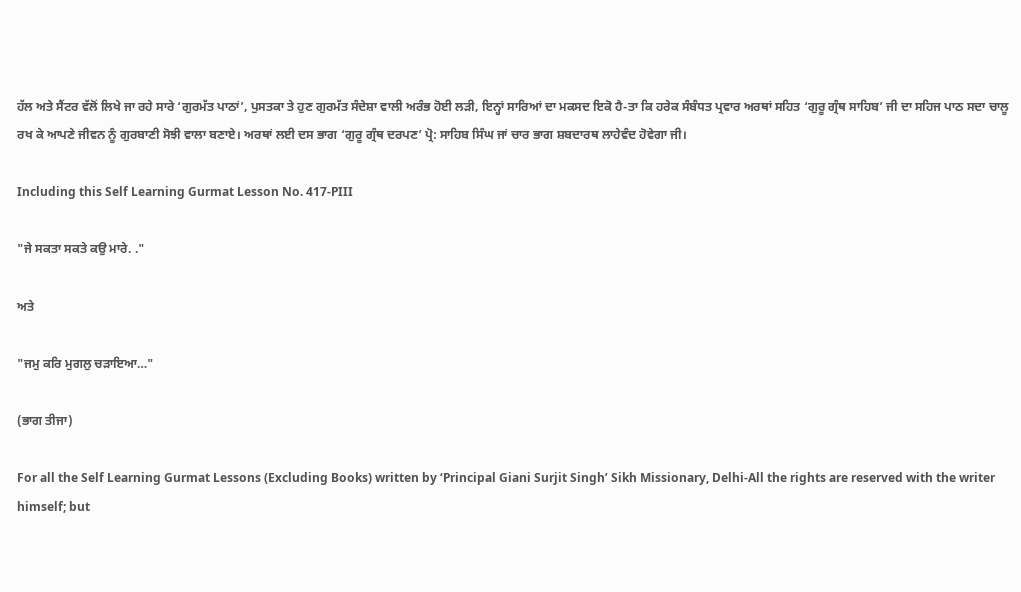ਹੱਲ ਅਤੇ ਸੈਂਟਰ ਵੱਲੋਂ ਲਿਖੇ ਜਾ ਰਹੇ ਸਾਰੇ ‘ਗੁਰਮੱਤ ਪਾਠਾਂ’, ਪੁਸਤਕਾ ਤੇ ਹੁਣ ਗੁਰਮੱਤ ਸੰਦੇਸ਼ਾ ਵਾਲੀ ਅਰੰਭ ਹੋਈ ਲੜੀ, ਇਨ੍ਹਾਂ ਸਾਰਿਆਂ ਦਾ ਮਕਸਦ ਇਕੋ ਹੈ-ਤਾ ਕਿ ਹਰੇਕ ਸੰਬੰਧਤ ਪ੍ਰਵਾਰ ਅਰਥਾਂ ਸਹਿਤ ‘ਗੁਰੂ ਗ੍ਰੰਥ ਸਾਹਿਬ’ ਜੀ ਦਾ ਸਹਿਜ ਪਾਠ ਸਦਾ ਚਾਲੂ ਰਖ ਕੇ ਆਪਣੇ ਜੀਵਨ ਨੂੰ ਗੁਰਬਾਣੀ ਸੋਝੀ ਵਾਲਾ ਬਣਾਏ। ਅਰਥਾਂ ਲਈ ਦਸ ਭਾਗ ‘ਗੁਰੂ ਗ੍ਰੰਥ ਦਰਪਣ’ ਪ੍ਰੋ: ਸਾਹਿਬ ਸਿੰਘ ਜਾਂ ਚਾਰ ਭਾਗ ਸ਼ਬਦਾਰਥ ਲਾਹੇਵੰਦ ਹੋਵੇਗਾ ਜੀ।

Including this Self Learning Gurmat Lesson No. 417-PIII

"ਜੇ ਸਕਤਾ ਸਕਤੇ ਕਉ ਮਾਰੇ. ."

ਅਤੇ

"ਜਮੁ ਕਰਿ ਮੁਗਲੁ ਚੜਾਇਆ…"

(ਭਾਗ ਤੀਜਾ)

For all the Self Learning Gurmat Lessons (Excluding Books) written by ‘Principal Giani Surjit Singh’ Sikh Missionary, Delhi-All the rights are reserved with the writer himself; but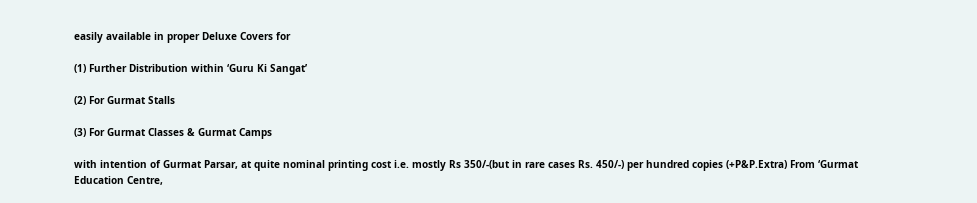easily available in proper Deluxe Covers for

(1) Further Distribution within ‘Guru Ki Sangat’

(2) For Gurmat Stalls

(3) For Gurmat Classes & Gurmat Camps

with intention of Gurmat Parsar, at quite nominal printing cost i.e. mostly Rs 350/-(but in rare cases Rs. 450/-) per hundred copies (+P&P.Extra) From ‘Gurmat Education Centre,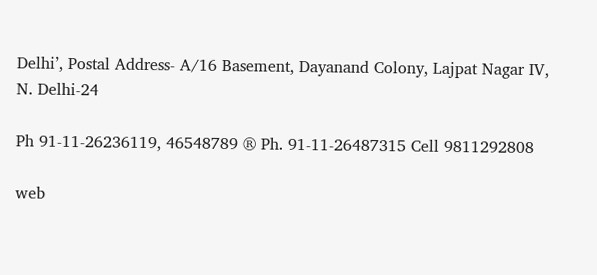Delhi’, Postal Address- A/16 Basement, Dayanand Colony, Lajpat Nagar IV, N. Delhi-24

Ph 91-11-26236119, 46548789 ® Ph. 91-11-26487315 Cell 9811292808

web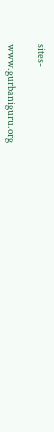sites-

www.gurbaniguru.org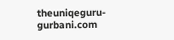theuniqeguru-gurbani.com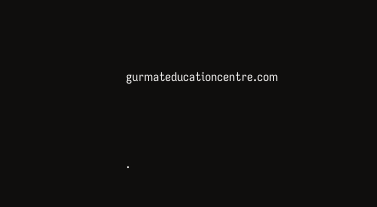gurmateducationcentre.com




.